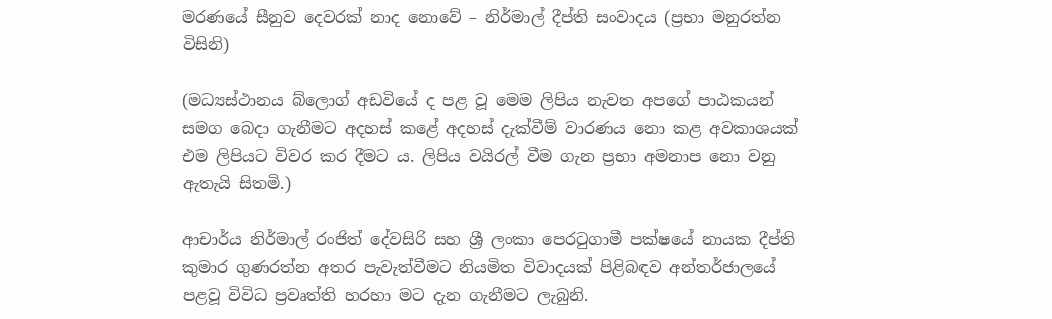මරණයේ සීනුව දෙවරක් නාද නොවේ – නිර්මාල් දීප්ති සංවාදය (ප්‍රභා මනුරත්න විසිනි)

(මධ්‍යස්ථානය බ්ලොග් අඩවියේ ද පළ වූ මෙම ලිපිය නැවත අපගේ පාඨකයන් සමග බෙදා ගැනීමට අදහස් කළේ අදහස් දැක්වීම් වාරණය නො කළ අවකාශයක් එම ලිපියට විවර කර දීමට ය. ලිපිය වයිරල් වීම ගැන ප්‍රභා අමනාප නො වනු ඇතැයි සිතමි.)

ආචාර්ය නිර්මාල් රංජිත් දේවසිරි සහ ශ්‍රී ලංකා පෙරටුගාමී පක්ෂයේ නායක දීප්ති කුමාර ගුණරත්න අතර පැවැත්වීමට නියමිත විවාදයක් පිළිබඳව අන්තර්ජාලයේ පළවූ විවිධ ප්‍රවෘත්ති හරහා මට දැන ගැනීමට ලැබුනි.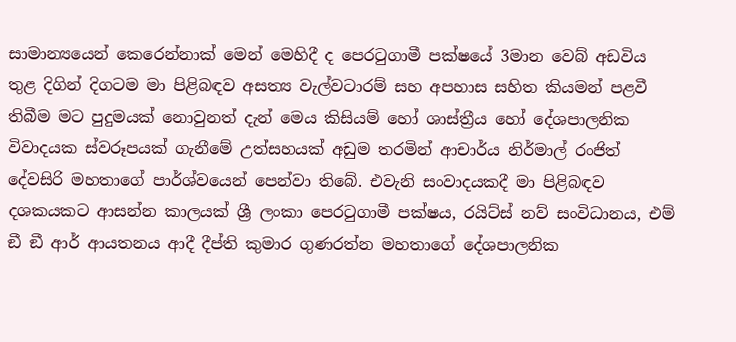සාමාන්‍යයෙන් කෙරෙන්නාක් මෙන් මෙහිදී ද පෙරටුගාමී පක්ෂයේ 3මාන වෙබ් අඩවිය තුළ දිගින් දිගටම මා පිළිබඳව අසත්‍ය වැල්වටාරම් සහ අපහාස සහිත කියමන් පළවී තිබීම මට පුදුමයක් නොවුනත් දැන් මෙය කිසියම් හෝ ශාස්ත්‍රීය හෝ දේශපාලනික විවාදයක ස්වරූපයක් ගැනීමේ උත්සහයක් අඩුම තරමින් ආචාර්ය නිර්මාල් රංජිත් දේවසිරි මහතාගේ පාර්ශ්වයෙන් පෙන්වා තිබේ. එවැනි සංවාදයකදී මා පිළිබඳව දශකයකට ආසන්න කාලයක් ශ්‍රී ලංකා පෙරටුගාමී පක්ෂය, රයිට්ස් නව් සංවිධානය, එම් ඞී ඞී ආර් ආයතනය ආදී දීප්ති කුමාර ගුණරත්න මහතාගේ දේශපාලනික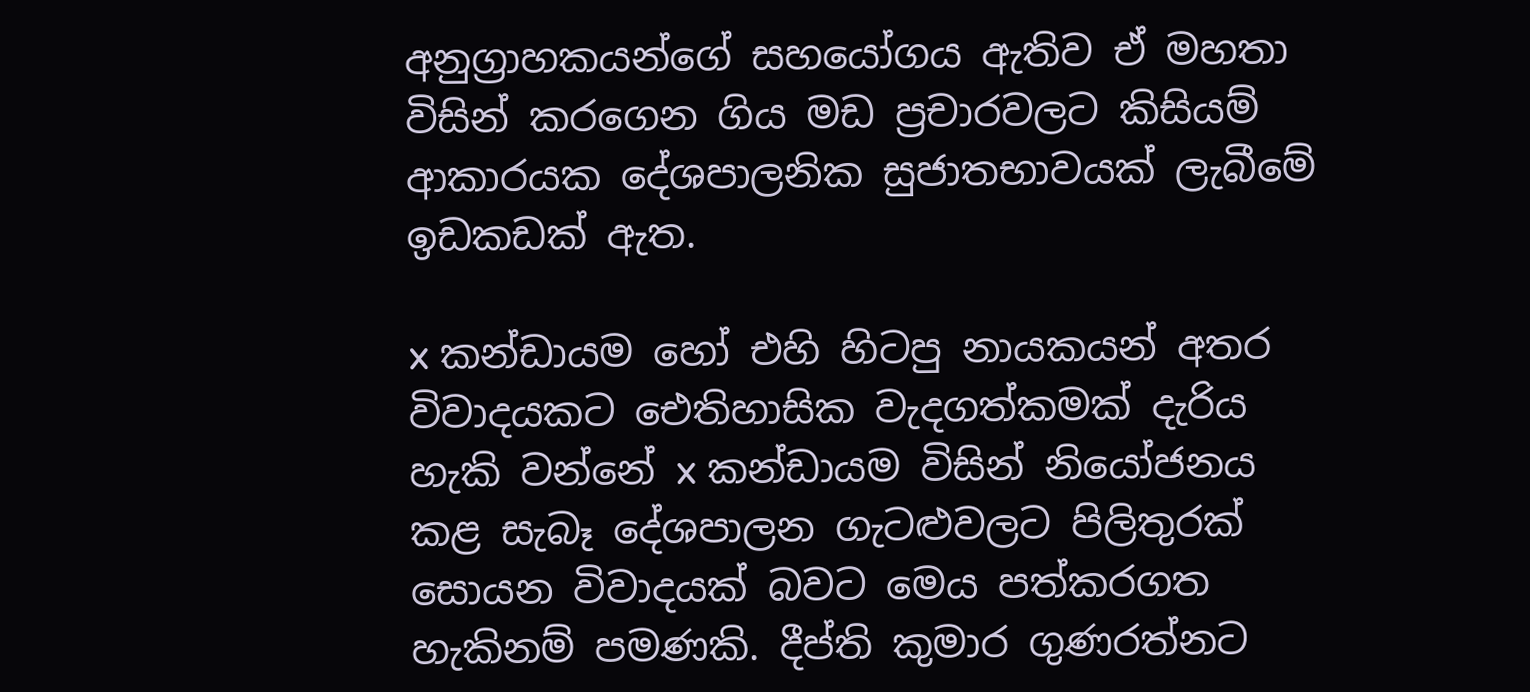අනුග්‍රාහකයන්ගේ සහයෝගය ඇතිව ඒ මහතා විසින් කරගෙන ගිය මඩ ප්‍රචාරවලට කිසියම් ආකාරයක දේශපාලනික සුජාතභාවයක් ලැබීමේ ඉඩකඩක් ඇත.

x කන්ඩායම හෝ එහි හිටපු නායකයන් අතර විවාදයකට ඓතිහාසික වැදගත්කමක් දැරිය හැකි වන්නේ x කන්ඩායම විසින් නියෝජනය කළ සැබෑ දේශපාලන ගැටළුවලට පිලිතුරක් සොයන විවාදයක් බවට මෙය පත්කරගත හැකිනම් පමණකි. දීප්ති කුමාර ගුණරත්නට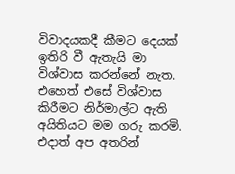විවාදයකදී කීමට දෙයක් ඉතිරි වී ඇතැයි මා විශ්වාස කරන්නේ නැත. එහෙත් එසේ විශ්වාස කිරීමට නිර්මාල්ට ඇති අයිතියට මම ගරු කරමි. එදාත් අප අතරින්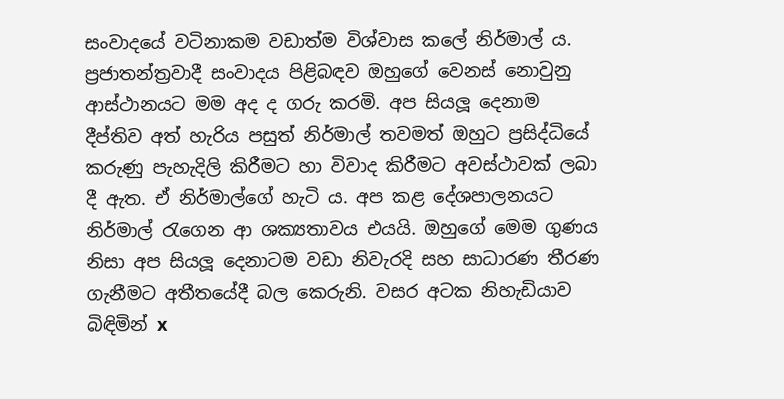සංවාදයේ වටිනාකම වඩාත්ම විශ්වාස කලේ නිර්මාල් ය. ප්‍රජාතන්ත්‍රවාදී සංවාදය පිළිබඳව ඔහුගේ වෙනස් නොවුනු ආස්ථානයට මම අද ද ගරු කරමි. අප සියලූ දෙනාම දීප්තිව අත් හැරිය පසුත් නිර්මාල් තවමත් ඔහුට ප්‍රසිද්ධියේ කරුණු පැහැදිලි කිරීමට හා විවාද කිරීමට අවස්ථාවක් ලබා දී ඇත. ඒ නිර්මාල්ගේ හැටි ය. අප කළ දේශපාලනයට නිර්මාල් රැගෙන ආ ශක්‍යතාවය එයයි. ඔහුගේ මෙම ගුණය නිසා අප සියලූ දෙනාටම වඩා නිවැරදි සහ සාධාරණ තීරණ ගැනීමට අතීතයේදී බල කෙරුනි. වසර අටක නිහැඩියාව බිඳිමින් x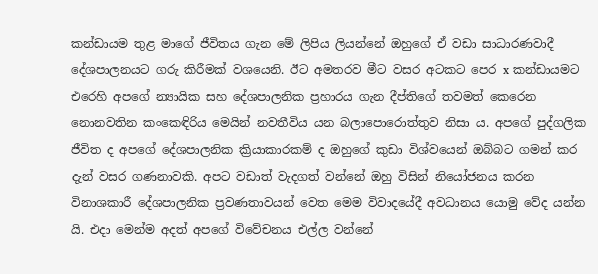කන්ඩායම තුළ මාගේ ජීවිතය ගැන මේ ලිපිය ලියන්නේ ඔහුගේ ඒ වඩා සාධාරණවාදී දේශපාලනයට ගරු කිරීමක් වශයෙනි. ඊට අමතරව මීට වසර අටකට පෙර x කන්ඩායමට එරෙහි අපගේ න්‍යායික සහ දේශපාලනික ප්‍රහාරය ගැන දීප්තිගේ තවමත් කෙරෙන නොනවතින කංකෙඳිරිය මෙයින් නවතීවිය යන බලාපොරොත්තුව නිසා ය. අපගේ පුද්ගලික ජීවිත ද අපගේ දේශපාලනික ක්‍රියාකාරකම් ද ඔහුගේ කුඩා විශ්වයෙන් ඔබ්බට ගමන් කර දැන් වසර ගණනාවකි. අපට වඩාත් වැදගත් වන්නේ ඔහු විසින් නියෝජනය කරන විනාශකාරී දේශපාලනික ප්‍රවණතාවයන් වෙත මෙම විවාදයේදී අවධානය යොමු වේද යන්න යි. එදා මෙන්ම අදත් අපගේ විවේචනය එල්ල වන්නේ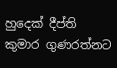හුදෙක් දීප්ති කුමාර ගුණරත්නට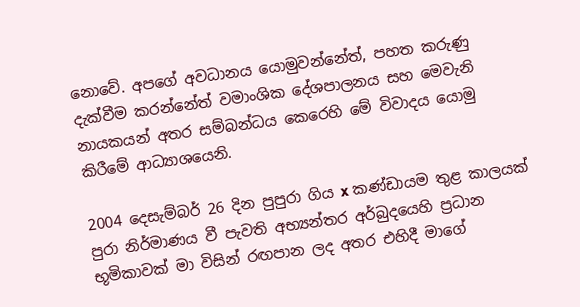නොවේ. අපගේ අවධානය යොමුවන්නේත්, පහත කරුණු දැක්වීම කරන්නේත් වමාංශික දේශපාලනය සහ මෙවැනි නායකයන් අතර සම්බන්ධය කෙරෙහි මේ විවාදය යොමු කිරීමේ ආධ්‍යාශයෙනි.

2004 දෙසැම්බර් 26 දින පුපුරා ගිය x කණ්ඩායම තුළ කාලයක් පුරා නිර්මාණය වී පැවති අභ්‍යන්තර අර්බුදයෙහි ප්‍රධාන භූමිකාවක් මා විසින් රඟපාන ලද අතර එහිදී මාගේ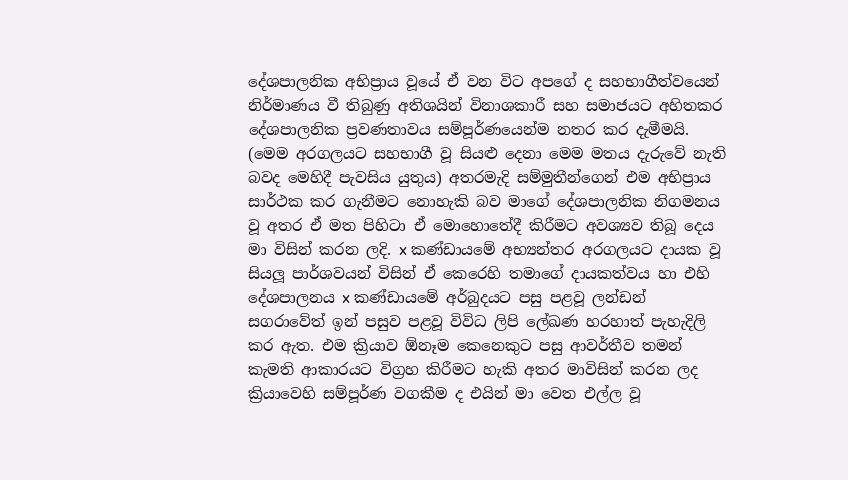දේශපාලනික අභිප්‍රාය වූයේ ඒ වන විට අපගේ ද සහභාගීත්වයෙන් නිර්මාණය වී තිබුණු අතිශයින් විනාශකාරී සහ සමාජයට අහිතකර දේශපාලනික ප්‍රවණතාවය සම්පූර්ණයෙන්ම නතර කර දැමීමයි. (මෙම අරගලයට සහභාගී වූ සියළු දෙනා මෙම මතය දැරුවේ නැති බවද මෙහිදී පැවසිය යුතුය) අතරමැදි සම්මුතීන්ගෙන් එම අභිප්‍රාය සාර්ථක කර ගැනීමට නොහැකි බව මාගේ දේශපාලනික නිගමනය වූ අතර ඒ මත පිහිටා ඒ මොහොතේදී කිරීමට අවශ්‍යව තිබූ දෙය මා විසින් කරන ලදි. x කණ්ඩායමේ අභ්‍යන්තර අරගලයට දායක වූ සියලූ පාර්ශවයන් විසින් ඒ කෙරෙහි තමාගේ දායකත්වය හා එහි දේශපාලනය x කණ්ඩායමේ අර්බුදයට පසු පළවූ ලන්ඩන් සගරාවේත් ඉන් පසුව පළවූ විවිධ ලිපි ලේඛණ හරහාත් පැහැදිලි කර ඇත. එම ක්‍රියාව ඕනෑම කෙනෙකුට පසු ආවර්තීව තමන් කැමති ආකාරයට විග්‍රහ කිරීමට හැකි අතර මාවිසින් කරන ලද ක්‍රියාවෙහි සම්පූර්ණ වගකීම ද එයින් මා වෙත එල්ල වූ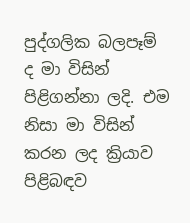පුද්ගලික බලපෑම් ද මා විසින් පිළිගන්නා ලදි. එම නිසා මා විසින් කරන ලද ක්‍රියාව පිළිබඳව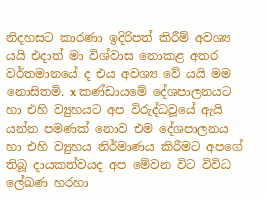නිදහසට කාරණා ඉදිරිපත් කිරීම් අවශ්‍ය යයි එදාත් මා විශ්වාස නොකළ අතර වර්තමානයේ ද එය අවශ්‍ය වේ යයි මම නොසිතමි. x කණ්ඩායමේ දේශපාලනයට හා එහි ව්‍යුහයට අප විරුද්ධවූයේ ඇයි යන්න පමණක් නොව එම දේශපාලනය හා එහි ව්‍යුහය නිර්මාණය කිරීමට අපගේ තිබූ දායකත්වයද අප මේවන විට විවිධ ලේඛණ හරහා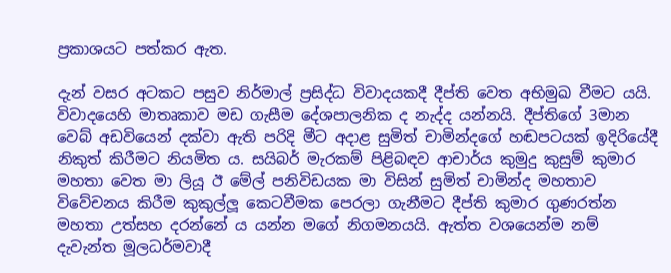ප්‍රකාශයට පත්කර ඇත.

දැන් වසර අටකට පසුව නිර්මාල් ප්‍රසිද්ධ විවාදයකදී දීප්ති වෙත අභිමුඛ වීමට යයි. විවාදයෙහි මාතෘකාව මඩ ගැසීම දේශපාලනික ද නැද්ද යන්නයි. දීප්තිගේ 3මාන වෙබ් අඩවියෙන් දක්වා ඇති පරිදි මීට අදාළ සුමිත් චාමින්දගේ හඬපටයක් ඉදිරියේදී නිකුත් කිරීමට නියමිත ය. සයිබර් මැරකම් පිළිබඳව ආචාර්ය කුමුදු කුසුම් කුමාර මහතා වෙත මා ලියූ ඊ මේල් පනිවිඩයක මා විසින් සුමිත් චාමින්ද මහතාව විවේචනය කිරීම කුකුල්ලූ කෙටවීමක පෙරලා ගැනීමට දීප්ති කුමාර ගුණරත්න මහතා උත්සහ දරන්නේ ය යන්න මගේ නිගමනයයි. ඇත්ත වශයෙන්ම නම් දැවැන්ත මූලධර්මවාදී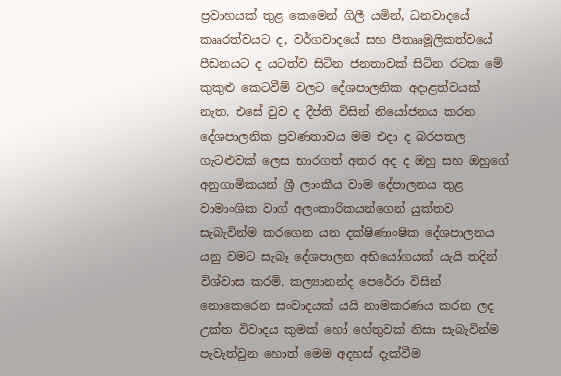ප්‍රවාහයක් තුළ කෙමෙන් ගිලී යමින්, ධනවාදයේ කෲරත්වයට ද, වර්ගවාදයේ සහ පීතෲමූලිකත්වයේ පීඩනයට ද යටත්ව සිටින ජනතාවක් සිටින රටක මේ කුකුළු කෙටවීම් වලට දේශපාලනික අදාළත්වයක් නැත. එසේ වුව ද දීප්ති විසින් නියෝජනය කරන දේශපාලනික ප්‍රවණතාවය මම එදා ද බරපතල ගැටළුවක් ලෙස භාරගත් අතර අද ද ඔහු සහ ඔහුගේ අනුගාමිකයන් ශ්‍රී ලාංකීය වාම දේපාලනය තුළ වාමාංශික වාග් අලංකාරිකයන්ගෙන් යුක්තව සැබැවින්ම කරගෙන යන දක්ෂිණාංෂික දේශපාලනය යනු වමට සැබෑ දේශපාලන අභියෝගයක් යැයි තදින් විශ්වාස කරමි. කල්‍යානන්ද පෙරේරා විසින් නොකෙරෙන සංවාදයක් යයි නාමකරණය කරන ලද උක්ත විවාදය කුමක් හෝ හේතුවක් නිසා සැබැවින්ම පැවැත්වුන හොත් මෙම අදහස් දැක්වීම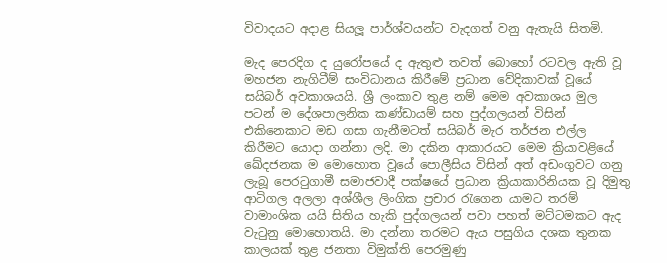විවාදයට අදාළ සියලූ පාර්ශ්වයන්ට වැදගත් වනු ඇතැයි සිතමි.

මැද පෙරදිග ද යුරෝපයේ ද ඇතුළු තවත් බොහෝ රටවල ඇති වූ මහජන නැගිටීම් සංවිධානය කිරීමේ ප්‍රධාන වේදිකාවක් වූයේ සයිබර් අවකාශයයි. ශ්‍රී ලංකාව තුළ නම් මෙම අවකාශය මුල පටන් ම දේශපාලනික කණ්ඩායම් සහ පුද්ගලයන් විසින් එකිනෙකාට මඩ ගසා ගැනීමටත් සයිබර් මැර තර්ජන එල්ල කිරීමට යොදා ගන්නා ලදි. මා දකින ආකාරයට මෙම ක්‍රියාවළියේ ඛේදජනක ම මොහොත වූයේ පොලීසිය විසින් අත් අඩංගුවට ගනු ලැබූ පෙරටුගාමී සමාජවාදී පක්ෂයේ ප්‍රධාන ක්‍රියාකාරිනියක වූ දිමුතු ආටිගල අලලා අශ්ශීල ලිංගික ප්‍රචාර රැගෙන යාමට තරම් වාමාංශික යයි සිතිය හැකි පුද්ගලයන් පවා පහත් මට්ටමකට ඇද වැටුනු මොහොතයි. මා දන්නා තරමට ඇය පසුගිය දශක තුනක කාලයක් තුළ ජනතා විමුක්ති පෙරමුණු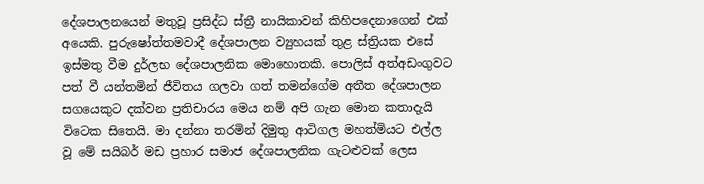දේශපාලනයෙන් මතුවූ ප්‍රසිද්ධ ස්ත්‍රී නායිකාවන් කිහිපදෙනාගෙන් එක් අයෙකි. පුරුෂෝත්තමවාදී දේශපාලන ව්‍යුහයක් තුළ ස්ත්‍රියක එසේ ඉස්මතු වීම දුර්ලභ දේශපාලනික මොහොතකි. පොලිස් අත්අඩංගුවට පත් වී යන්තමින් ජීවිතය ගලවා ගත් තමන්ගේම අතීත දේශපාලන සගයෙකුට දක්වන ප්‍රතිචාරය මෙය නම් අපි ගැන මොන කතාදැයි විටෙක සිතෙයි. මා දන්නා තරමින් දිමුතු ආටිගල මහත්මියට එල්ල වූ මේ සයිබර් මඩ ප්‍රහාර සමාජ දේශපාලනික ගැටළුවක් ලෙස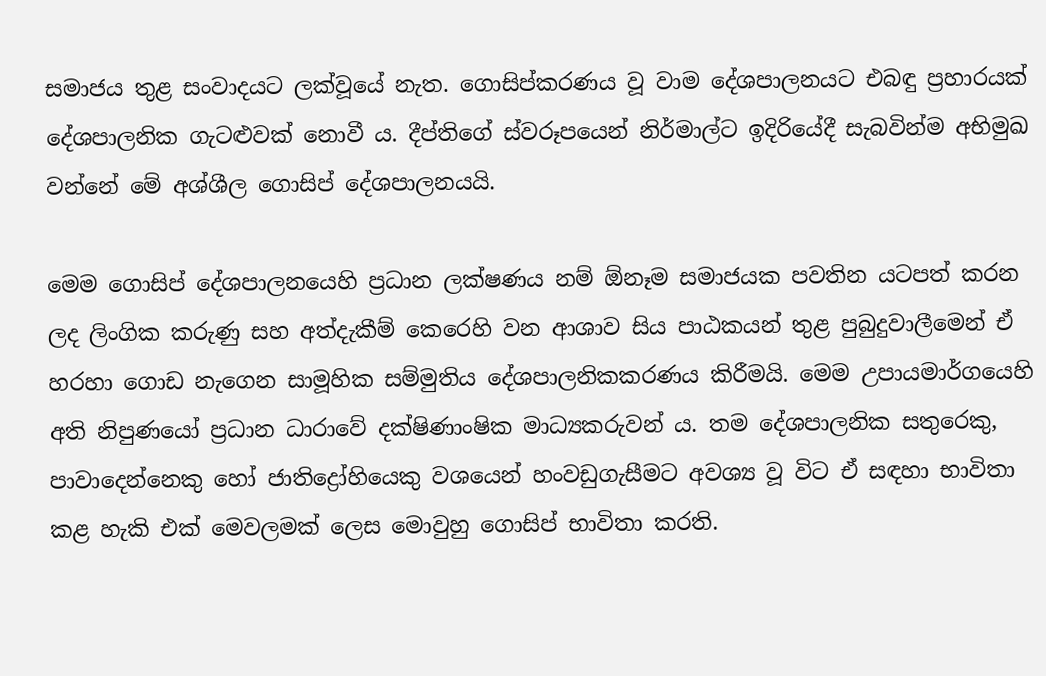සමාජය තුළ සංවාදයට ලක්වූයේ නැත. ගොසිප්කරණය වූ වාම දේශපාලනයට එබඳු ප්‍රහාරයක් දේශපාලනික ගැටළුවක් නොවී ය. දීප්තිගේ ස්වරූපයෙන් නිර්මාල්ට ඉදිරියේදී සැබවින්ම අභිමුඛ වන්නේ මේ අශ්ශීල ගොසිප් දේශපාලනයයි.

මෙම ගොසිප් දේශපාලනයෙහි ප්‍රධාන ලක්ෂණය නම් ඕනෑම සමාජයක පවතින යටපත් කරන ලද ලිංගික කරුණු සහ අත්දැකීම් කෙරෙහි වන ආශාව සිය පාඨකයන් තුළ පුබුදුවාලීමෙන් ඒ හරහා ගොඩ නැගෙන සාමූහික සම්මුතිය දේශපාලනිකකරණය කිරීමයි. මෙම උපායමාර්ගයෙහි අති නිපුණයෝ ප්‍රධාන ධාරාවේ දක්ෂිණාංෂික මාධ්‍යකරුවන් ය. තම දේශපාලනික සතුරෙකු, පාවාදෙන්නෙකු හෝ ජාතිද්‍රෝහියෙකු වශයෙන් හංවඩුගැසීමට අවශ්‍ය වූ විට ඒ සඳහා භාවිතා කළ හැකි එක් මෙවලමක් ලෙස මොවුහු ගොසිප් භාවිතා කරති.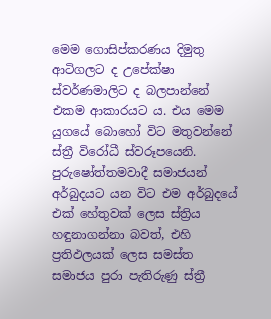මෙම ගොසිප්කරණය දිමුතු ආටිගලට ද උපේක්ෂා ස්වර්ණමාලිට ද බලපාන්නේ එකම ආකාරයට ය. එය මෙම යුගයේ බොහෝ විට මතුවන්නේ ස්ත්‍රී විරෝධී ස්වරූපයෙනි. පුරුෂෝත්තමවාදී සමාජයන් අර්බුදයට යන විට එම අර්බුදයේ එක් හේතුවක් ලෙස ස්ත්‍රිය හඳුනාගන්නා බවත්, එහි ප්‍රතිඵලයක් ලෙස සමස්ත සමාජය පුරා පැතිරුණු ස්ත්‍රී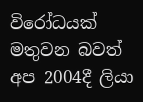විරෝධයක් මතුවන බවත් අප 2004දී ලියා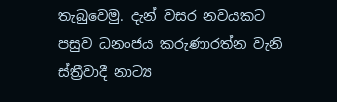තැබුවෙමු. දැන් වසර නවයකට පසුව ධනංජය කරුණාරත්න වැනි ස්ත්‍රීවාදී නාට්‍ය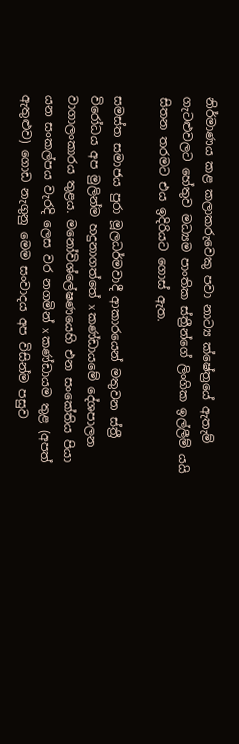නිර්මාණය කළ කලාකරුවෙකු පවා නාට්‍ය ක්ෂේත්‍රයේ ඇතැම් ගැටළුවලට හේතුව මධ්‍යම පාංතික ස්ත්‍රීන්ගේ ලිංගික ඉල්ලීම් යයි සිතන තරමට එය ඉදිරියට ගොස් ඇත.

සමස්ත සමාජය පුරා මූලධර්මවාදී ආකාරයෙන් මතුවන ස්ත්‍රී විරෝධය අප මුලින්ම හදුනාගත්තේ x කණ්ඩායමේ දේශපාලන වාගාලංකාරය තුළය. මනෝවිශ්ලේෂණයෙහි එන සංකේතිය පියා යන සංකල්පය වැරදි ලෙස වර නගමින් x කණ්ඩායම තුළ (අපත් ඇතුළුව) ගොඩ නැගුනු මෙම සංවාදය අප විසින්ම පසුව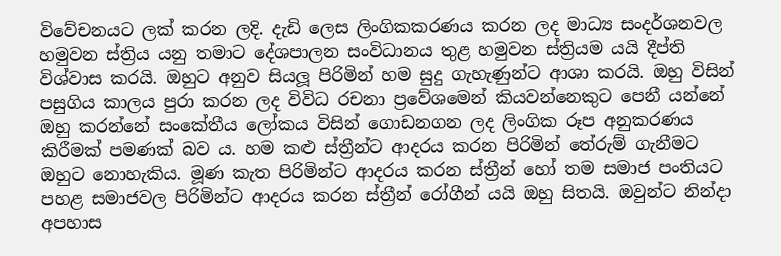විවේචනයට ලක් කරන ලදි. දැඩි ලෙස ලිංගිකකරණය කරන ලද මාධ්‍ය සංදර්ශනවල හමුවන ස්ත්‍රිය යනු තමාට දේශපාලන සංවිධානය තුළ හමුවන ස්ත්‍රියම යයි දීප්ති විශ්වාස කරයි. ඔහුට අනුව සියලූ පිරිමින් හම සුදු ගැහැණුන්ට ආශා කරයි. ඔහු විසින් පසුගිය කාලය පුරා කරන ලද විවිධ රචනා ප්‍රවේශමෙන් කියවන්නෙකුට පෙනී යන්නේ ඔහු කරන්නේ සංකේතීය ලෝකය විසින් ගොඩනගන ලද ලිංගික රූප අනුකරණය කිරීමක් පමණක් බව ය. හම කළු ස්ත්‍රීන්ට ආදරය කරන පිරිමින් තේරුම් ගැනීමට ඔහුට නොහැකිය. මූණ කැත පිරිමින්ට ආදරය කරන ස්ත්‍රීන් හෝ තම සමාජ පංතියට පහළ සමාජවල පිරිමින්ට ආදරය කරන ස්ත්‍රීන් රෝගීන් යයි ඔහු සිතයි. ඔවුන්ට නින්දා අපහාස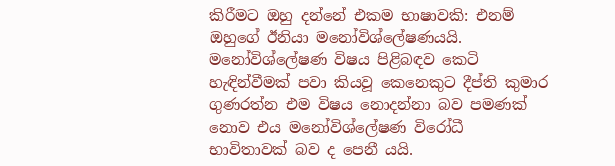කිරීමට ඔහු දන්නේ එකම භාෂාවකි: එනම් ඔහුගේ ඊනියා මනෝවිශ්ලේෂණයයි. මනෝවිශ්ලේෂණ විෂය පිළිබඳව කෙටි හැඳින්වීමක් පවා කියවූ කෙනෙකුට දීප්ති කුමාර ගුණරත්න එම විෂය නොදන්නා බව පමණක් නොව එය මනෝවිශ්ලේෂණ විරෝධී භාවිතාවක් බව ද පෙනී යයි.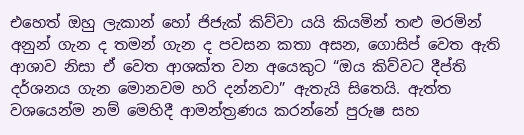එහෙත් ඔහු ලැකාන් හෝ ජිජැක් කිව්වා යයි කියමින් තළු මරමින් අනුන් ගැන ද තමන් ගැන ද පවසන කතා අසන, ගොසිප් වෙත ඇති ආශාව නිසා ඒ වෙත ආශක්ත වන අයෙකුට “ඔය කිව්වට දීප්ති දර්ශනය ගැන මොනවම හරි දන්නවා” ඇතැයි සිතෙයි. ඇත්ත වශයෙන්ම නම් මෙහිදී ආමන්ත්‍රණය කරන්නේ පුරුෂ සහ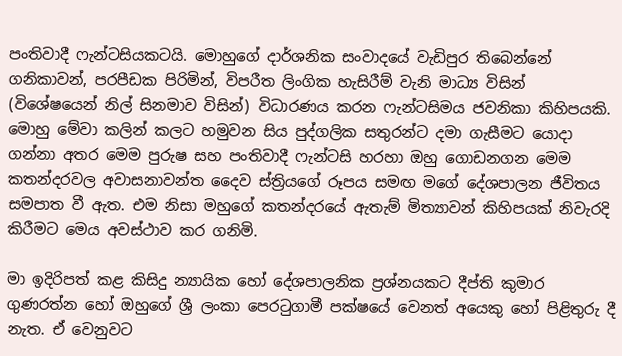පංතිවාදී ෆැන්ටසියකටයි. මොහුගේ දාර්ශනික සංවාදයේ වැඩිපුර තිබෙන්නේ ගනිකාවන්, පරපීඩක පිරිමින්, විපරීත ලිංගික හැසිරීම් වැනි මාධ්‍ය විසින් (විශේෂයෙන් නිල් සිනමාව විසින්) විධාරණය කරන ෆැන්ටසිමය ජවනිකා කිහිපයකි. මොහු මේවා කලින් කලට හමුවන සිය පුද්ගලික සතුරන්ට දමා ගැසීමට යොදා ගන්නා අතර මෙම පුරුෂ සහ පංතිවාදී ෆැන්ටසි හරහා ඔහු ගොඩනගන මෙම කතන්දරවල අවාසනාවන්ත දෛව ස්ත්‍රියගේ රූපය සමඟ මගේ දේශපාලන ජීවිතය සමපාත වී ඇත. එම නිසා මහුගේ කතන්දරයේ ඇතැම් මිත්‍යාවන් කිහිපයක් නිවැරදි කිරීමට මෙය අවස්ථාව කර ගනිමි.

මා ඉදිරිපත් කළ කිසිදු න්‍යායික හෝ දේශපාලනික ප්‍රශ්නයකට දීප්ති කුමාර ගුණරත්න හෝ ඔහුගේ ශ්‍රී ලංකා පෙරටුගාමී පක්ෂයේ වෙනත් අයෙකු හෝ පිළිතුරු දී නැත. ඒ වෙනුවට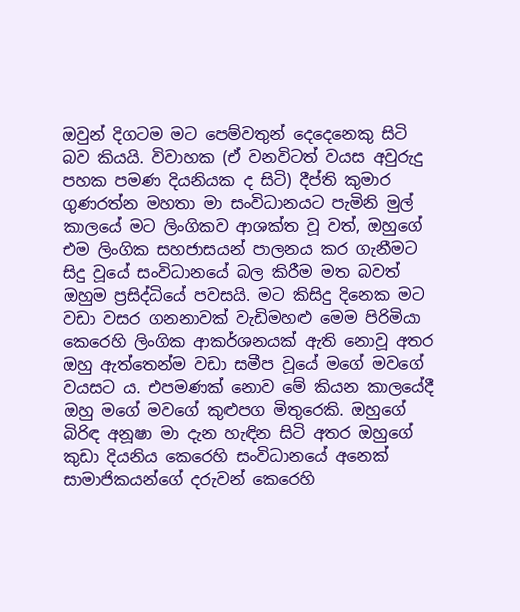ඔවුන් දිගටම මට පෙම්වතුන් දෙදෙනෙකු සිටි බව කියයි. විවාහක (ඒ වනවිටත් වයස අවුරුදු පහක පමණ දියනියක ද සිටි) දීප්ති කුමාර ගුණරත්න මහතා මා සංවිධානයට පැමිනි මුල් කාලයේ මට ලිංගිකව ආශක්ත වූ වත්, ඔහුගේ එම ලිංගික සහජාසයන් පාලනය කර ගැනීමට සිදු වූයේ සංවිධානයේ බල කිරීම මත බවත් ඔහුම ප්‍රසිද්ධියේ පවසයි. මට කිසිදු දිනෙක මට වඩා වසර ගනනාවක් වැඩිමහළු මෙම පිරිමියා කෙරෙහි ලිංගික ආකර්ශනයක් ඇති නොවූ අතර ඔහු ඇත්තෙන්ම වඩා සමීප වූයේ මගේ මවගේ වයසට ය. එපමණක් නොව මේ කියන කාලයේදී ඔහු මගේ මවගේ කුළුපග මිතුරෙකි. ඔහුගේ බිරිඳ අනූෂා මා දැන හැඳින සිටි අතර ඔහුගේ කුඩා දියනිය කෙරෙහි සංවිධානයේ අනෙක් සාමාජිකයන්ගේ දරුවන් කෙරෙහි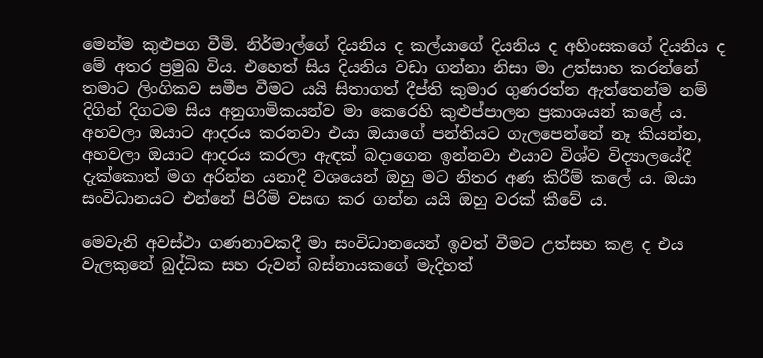මෙන්ම කුළුපග වීමි. නිර්මාල්ගේ දියනිය ද කල්යාගේ දියනිය ද අහිංසකගේ දියනිය ද මේ අතර ප්‍රමුඛ විය. එහෙත් සිය දියනිය වඩා ගන්නා නිසා මා උත්සාහ කරන්නේ තමාට ලිංගිකව සමීප වීමට යයි සිතාගත් දීප්ති කුමාර ගුණරත්න ඇත්තෙන්ම නම් දිගින් දිගටම සිය අනුගාමිකයන්ව මා කෙරෙහි කුළුප්පාලන ප්‍රකාශයන් කළේ ය. අහවලා ඔයාට ආදරය කරනවා එයා ඔයාගේ පන්තියට ගැලපෙන්නේ නෑ කියන්න, අහවලා ඔයාට ආදරය කරලා ඇඳක් බදාගෙන ඉන්නවා එයාව විශ්ව විද්‍යාලයේදී දැක්කොත් මග අරින්න යනාදී වශයෙන් ඔහු මට නිතර අණ කිරීම් කලේ ය. ඔයා සංවිධානයට එන්නේ පිරිමි වසඟ කර ගන්න යයි ඔහු වරක් කීවේ ය.

මෙවැනි අවස්ථා ගණනාවකදී මා සංවිධානයෙන් ඉවත් වීමට උත්සහ කළ ද එය වැලකුනේ බුද්ධික සහ රුවන් බස්නායකගේ මැදිහත්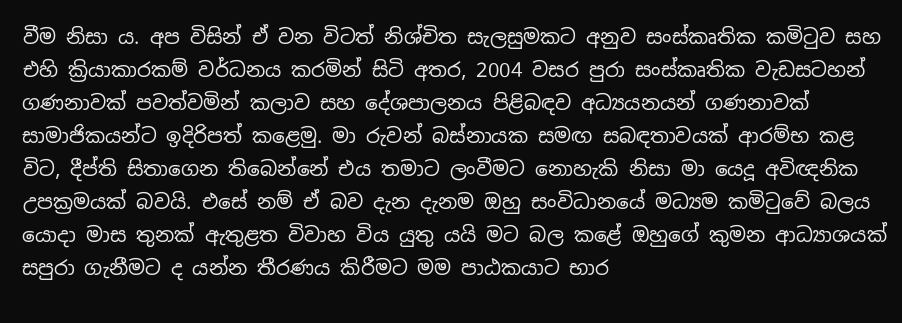වීම නිසා ය. අප විසින් ඒ වන විටත් නිශ්චිත සැලසුමකට අනුව සංස්කෘතික කමිටුව සහ එහි ක්‍රියාකාරකම් වර්ධනය කරමින් සිටි අතර, 2004 වසර පුරා සංස්කෘතික වැඩසටහන් ගණනාවක් පවත්වමින් කලාව සහ දේශපාලනය පිළිබඳව අධ්‍යයනයන් ගණනාවක් සාමාජිකයන්ට ඉදිරිපත් කළෙමු. මා රුවන් බස්නායක සමඟ සබඳතාවයක් ආරම්භ කළ විට, දීප්ති සිතාගෙන තිබෙන්නේ එය තමාට ලංවීමට නොහැකි නිසා මා යෙදූ අවිඥනික උපක්‍රමයක් බවයි. එසේ නම් ඒ බව දැන දැනම ඔහු සංවිධානයේ මධ්‍යම කමිටුවේ බලය යොදා මාස තුනක් ඇතුළත විවාහ විය යුතු යයි මට බල කළේ ඔහුගේ කුමන ආධ්‍යාශයක් සපුරා ගැනීමට ද යන්න තීරණය කිරීමට මම පාඨකයාට භාර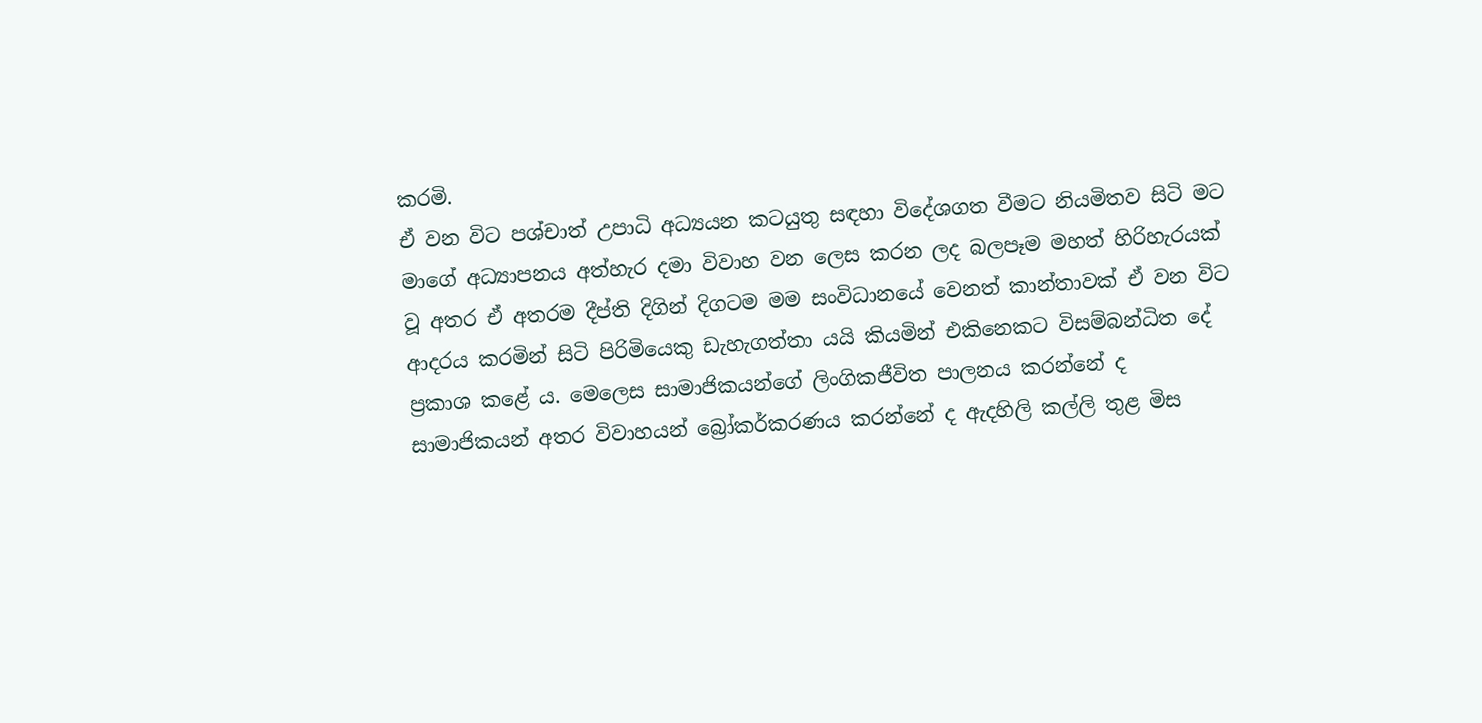කරමි.
ඒ වන විට පශ්චාත් උපාධි අධ්‍යයන කටයුතු සඳහා විදේශගත වීමට නියමිතව සිටි මට මාගේ අධ්‍යාපනය අත්හැර දමා විවාහ වන ලෙස කරන ලද බලපෑම මහත් හිරිහැරයක් වූ අතර ඒ අතරම දීප්ති දිගින් දිගටම මම සංවිධානයේ වෙනත් කාන්තාවක් ඒ වන විට ආදරය කරමින් සිටි පිරිමියෙකු ඩැහැගත්තා යයි කියමින් එකිනෙකට විසම්බන්ධිත දේ ප්‍රකාශ කළේ ය. මෙලෙස සාමාජිකයන්ගේ ලිංගිකජීවිත පාලනය කරන්නේ ද සාමාජිකයන් අතර විවාහයන් බ්‍රෝකර්කරණය කරන්නේ ද ඇදහිලි කල්ලි තුළ මිස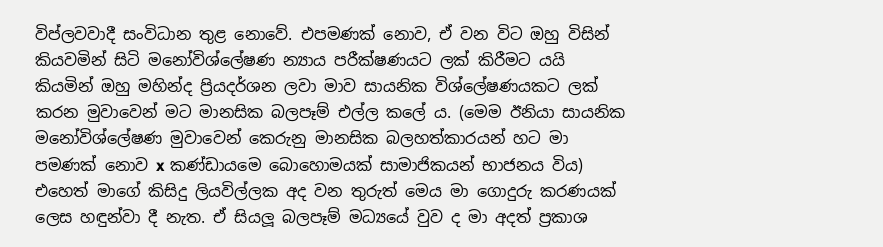විප්ලවවාදී සංවිධාන තුළ නොවේ. එපමණක් නොව, ඒ වන විට ඔහු විසින් කියවමින් සිටි මනෝවිශ්ලේෂණ න්‍යාය පරීක්ෂණයට ලක් කිරීමට යයි කියමින් ඔහු මහින්ද ප්‍රියදර්ශන ලවා මාව සායනික විශ්ලේෂණයකට ලක් කරන මුවාවෙන් මට මානසික බලපෑම් එල්ල කලේ ය. (මෙම ඊනියා සායනික මනෝවිශ්ලේෂණ මුවාවෙන් කෙරුනු මානසික බලහත්කාරයන් හට මා පමණක් නොව x කණ්ඩායමෙ බොහොමයක් සාමාජිකයන් භාජනය විය) එහෙත් මාගේ කිසිදු ලියවිල්ලක අද වන තුරුත් මෙය මා ගොදුරු කරණයක් ලෙස හඳුන්වා දී නැත. ඒ සියලූ බලපෑම් මධ්‍යයේ වුව ද මා අදත් ප්‍රකාශ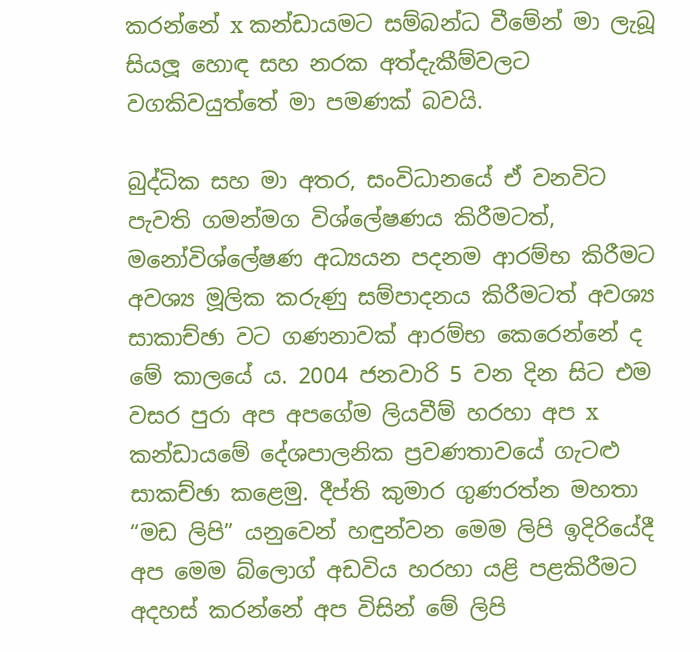කරන්නේ x කන්ඩායමට සම්බන්ධ වීමේන් මා ලැබූ සියලූ හොඳ සහ නරක අත්දැකීම්වලට වගකිවයුත්තේ මා පමණක් බවයි.

බුද්ධික සහ මා අතර, සංවිධානයේ ඒ වනවිට පැවති ගමන්මග විශ්ලේෂණය කිරීමටත්, මනෝවිශ්ලේෂණ අධ්‍යයන පදනම ආරම්භ කිරීමට අවශ්‍ය මූලික කරුණු සම්පාදනය කිරීමටත් අවශ්‍ය සාකාච්ඡා වට ගණනාවක් ආරම්භ කෙරෙන්නේ ද මේ කාලයේ ය. 2004 ජනවාරි 5 වන දින සිට එම වසර පුරා අප අපගේම ලියවීම් හරහා අප x කන්ඩායමේ දේශපාලනික ප්‍රවණතාවයේ ගැටළු සාකච්ඡා කළෙමු. දීප්ති කුමාර ගුණරත්න මහතා “මඩ ලිපි” යනුවෙන් හඳුන්වන මෙම ලිපි ඉදිරියේදී අප මෙම බ්ලොග් අඩවිය හරහා යළි පළකිරීමට අදහස් කරන්නේ අප විසින් මේ ලිපි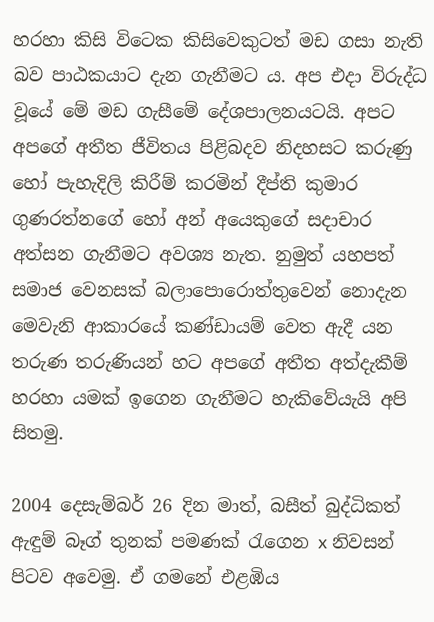හරහා කිසි විටෙක කිසිවෙකුටත් මඩ ගසා නැති බව පාඨකයාට දැන ගැනීමට ය. අප එදා විරුද්ධ වූයේ මේ මඩ ගැසීමේ දේශපාලනයටයි. අපට අපගේ අතීත ජීවිතය පිළිබදව නිදහසට කරුණු හෝ පැහැදිලි කිරීම් කරමින් දීප්ති කුමාර ගුණරත්නගේ හෝ අන් අයෙකුගේ සදාචාර අත්සන ගැනීමට අවශ්‍ය නැත. නුමුත් යහපත් සමාජ වෙනසක් බලාපොරොත්තුවෙන් නොදැන මෙවැනි ආකාරයේ කණ්ඩායම් වෙත ඇදී යන තරුණ තරුණියන් හට අපගේ අතීත අත්දැකීම් හරහා යමක් ඉගෙන ගැනීමට හැකිවේයැයි අපි සිතමු.

2004 දෙසැම්බර් 26 දින මාත්, බසීත් බුද්ධිකත් ඇඳුම් බෑග් තුනක් පමණක් රැගෙන x නිවසන් පිටව අවෙමු. ඒ ගමනේ එළඹිය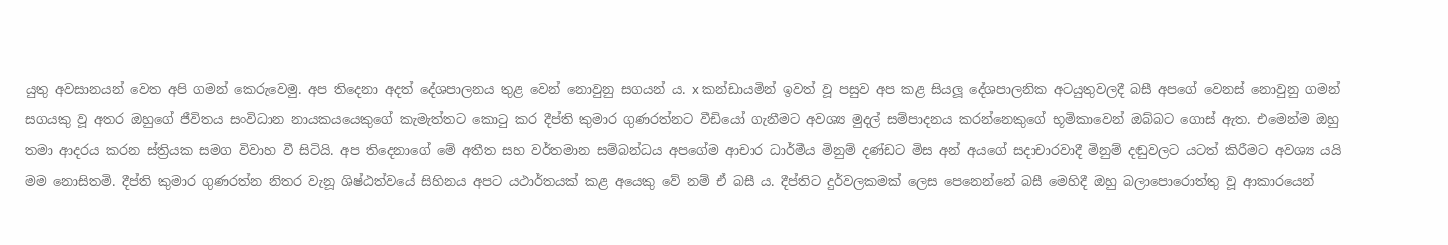යුතු අවසානයන් වෙත අපි ගමන් කෙරුවෙමු. අප තිදෙනා අදත් දේශපාලනය තුළ වෙන් නොවුනු සගයන් ය. x කන්ඩායමින් ඉවත් වූ පසුව අප කළ සියලූ දේශපාලනික අටයුතුවලදී බසී අපගේ වෙනස් නොවුනු ගමන් සගයකු වූ අතර ඔහුගේ ජීවිතය සංවිධාන නායකයයෙකුගේ කැමැත්තට කොටු කර දීප්ති කුමාර ගුණරත්නට වීඩියෝ ගැනීමට අවශ්‍ය මුදල් සම්පාදනය කරන්නෙකුගේ භූමිකාවෙන් ඔබ්බට ගොස් ඇත. එමෙන්ම ඔහු තමා ආදරය කරන ස්ත්‍රියක සමග විවාහ වී සිටියි. අප තිදෙනාගේ මේ අතීත සහ වර්තමාන සම්බන්ධය අපගේම ආචාර ධාර්මීය මිනුම් දණ්ඩට මිස අන් අයගේ සදාචාරවාදී මිනුම් දඬුවලට යටත් කිරීමට අවශ්‍ය යයි මම නොසිතමි. දීප්ති කුමාර ගුණරත්න නිතර වැනූ ශිෂ්ඨත්වයේ සිහිනය අපට යථාර්තයක් කළ අයෙකු වේ නම් ඒ බසී ය. දීප්තිට දුර්වලකමක් ලෙස පෙනෙන්නේ බසී මෙහිදී ඔහු බලාපොරොත්තු වූ ආකාරයෙන්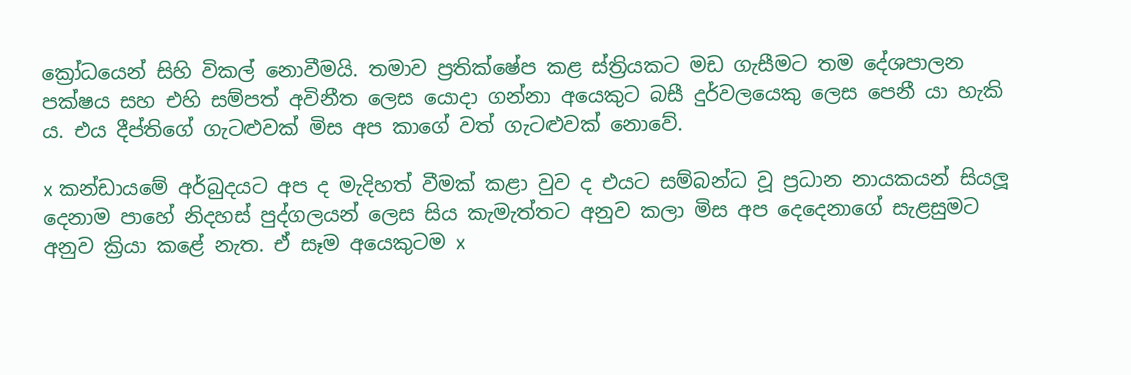ක්‍රෝධයෙන් සිහි විකල් නොවීමයි. තමාව ප්‍රතික්ෂේප කළ ස්ත්‍රියකට මඩ ගැසීමට තම දේශපාලන පක්ෂය සහ එහි සම්පත් අවිනීත ලෙස යොදා ගන්නා අයෙකුට බසී දුර්වලයෙකු ලෙස පෙනී යා හැකි ය. එය දීප්තිගේ ගැටළුවක් මිස අප කාගේ වත් ගැටළුවක් නොවේ.

x කන්ඩායමේ අර්බුදයට අප ද මැදිහත් වීමක් කළා වුව ද එයට සම්බන්ධ වූ ප්‍රධාන නායකයන් සියලූ දෙනාම පාහේ නිදහස් පුද්ගලයන් ලෙස සිය කැමැත්තට අනුව කලා මිස අප දෙදෙනාගේ සැළසුමට අනුව ක්‍රියා කළේ නැත. ඒ සෑම අයෙකුටම x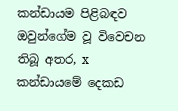කන්ඩායම පිළිබඳව ඔවුන්ගේම වූ විවෙචන තිබූ අතර, x කන්ඩායමේ දෙකඩ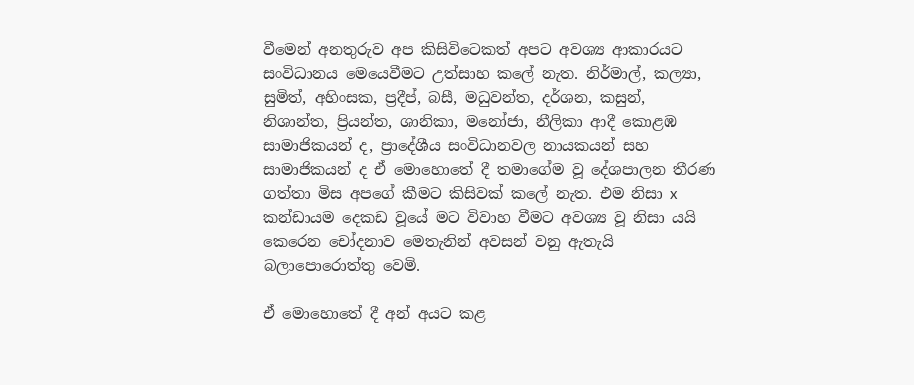වීමෙන් අනතුරුව අප කිසිවිටෙකත් අපට අවශ්‍ය ආකාරයට සංවිධානය මෙයෙවීමට උත්සාහ කලේ නැත. නිර්මාල්, කල්‍යා, සුමිත්, අහිංසක, ප්‍රදීප්, බසී, මධුවන්ත, දර්ශන, කසුන්, නිශාන්ත, ප්‍රියන්ත, ශානිකා, මනෝජා, නීලිකා ආදී කොළඹ සාමාජිකයන් ද, ප්‍රාදේශීය සංවිධානවල නායකයන් සහ සාමාජිකයන් ද ඒ මොහොතේ දී තමාගේම වූ දේශපාලන තීරණ ගත්තා මිස අපගේ කීමට කිසිවක් කලේ නැත. එම නිසා x කන්ඩායම දෙකඩ වූයේ මට විවාහ වීමට අවශ්‍ය වූ නිසා යයි කෙරෙන චෝදනාව මෙතැනින් අවසන් වනු ඇතැයි බලාපොරොත්තු වෙමි.

ඒ මොහොතේ දී අන් අයට කළ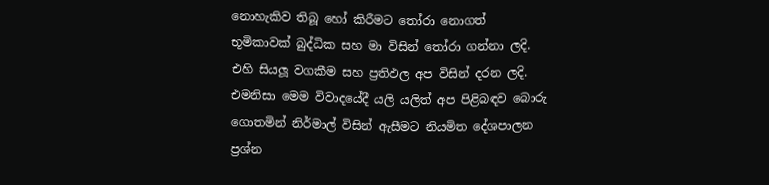නොහැකිව තිබූ හෝ කිරීමට තෝරා නොගත් භූමිකාවක් බුද්ධික සහ මා විසින් තෝරා ගන්නා ලදි. එහි සියලූ වගකීම සහ ප්‍රතිඵල අප විසින් දරන ලදි. එමනිසා මෙම විවාදයේදී යලි යලිත් අප පිළිබඳව බොරු ගොතමින් නිර්මාල් විසින් ඇසීමට නියමිත දේශපාලන ප්‍රශ්න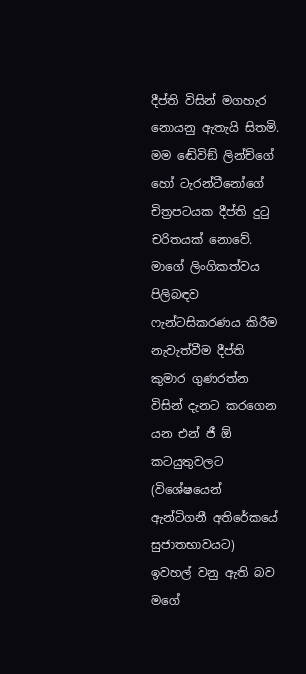දීප්ති විසින් මගහැර නොයනු ඇතැයි සිතමි. මම ඬේවිඞ් ලින්ච්ගේ හෝ ටැරන්ටීනෝගේ චිත්‍රපටයක දීප්ති දුටු චරිතයක් නොවේ. මාගේ ලිංගිකත්වය පිලිබඳව ෆැන්ටසිකරණය කිරීම නැවැත්වීම දීප්ති කුමාර ගුණරත්න විසින් දැනට කරගෙන යන එන් ජී ඕ කටයුතුවලට (විශේෂයෙන් ඇන්ටිගනී අතිරේකයේ සුජාතභාවයට) ඉවහල් වනු ඇති බව මගේ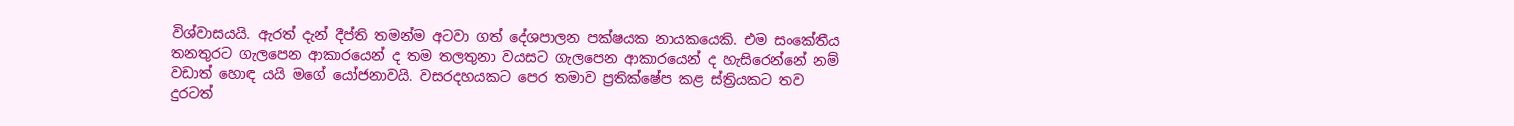විශ්වාසයයි. ඇරත් දැන් දීප්ති තමන්ම අටවා ගත් දේශපාලන පක්ෂයක නායකයෙකි. එම සංකේතීය තනතුරට ගැලපෙන ආකාරයෙන් ද තම තලතුනා වයසට ගැලපෙන ආකාරයෙන් ද හැසිරෙන්නේ නම් වඩාත් හොඳ යයි මගේ යෝජනාවයි. වසරදහයකට පෙර තමාව ප්‍රතික්ෂේප කළ ස්ත්‍රියකට තව දුරටත්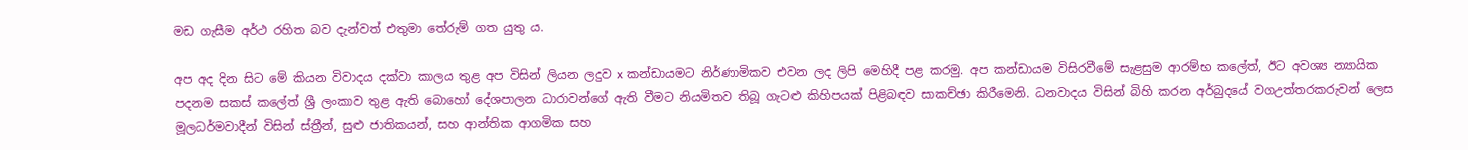මඩ ගැසීම අර්ථ රහිත බව දැන්වත් එතුමා තේරුම් ගත යුතු ය.

අප අද දින සිට මේ කියන විවාදය දක්වා කාලය තුළ අප විසින් ලියන ලදුව x කන්ඩායමට නිර්ණාමිකව එවන ලද ලිපි මෙහිදී පළ කරමු. අප කන්ඩායම විසිරවීමේ සැළසුම ආරම්භ කලේත්, ඊට අවශ්‍ය න්‍යායික පදනම සකස් කලේත් ශ්‍රී ලංකාව තුළ ඇති බොහෝ දේශපාලන ධාරාවන්ගේ ඇති වීමට නියමිතව තිබූ ගැටළු කිහිපයක් පිළිබඳව සාකච්ඡා කිරීමෙනි. ධනවාදය විසින් බිහි කරන අර්බුදයේ වගඋත්තරකරුවන් ලෙස මූලධර්මවාදීන් විසින් ස්ත්‍රීන්, සුළු ජාතිකයන්, සහ ආන්තික ආගමික සහ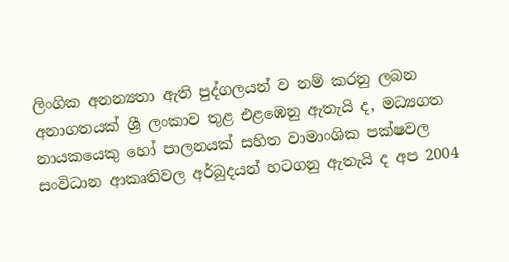ලිංගික අනන්‍යතා ඇති පුද්ගලයන් ව නම් කරනු ලබන අනාගතයක් ශ්‍රී ලංකාව තුළ එළඹෙනු ඇතැයි ද, මධ්‍යගත නායකයෙකු හෝ පාලනයක් සහිත වාමාංශික පක්ෂවල සංවිධාන ආකෘතිවල අර්බුදයන් හටගනු ඇතැයි ද අප 2004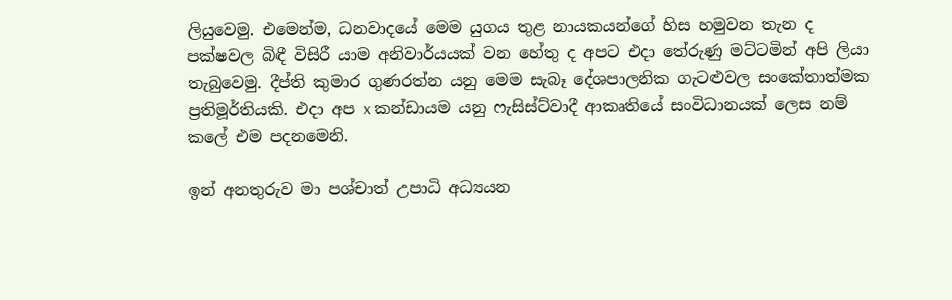ලියුවෙමු. එමෙන්ම, ධනවාදයේ මෙම යුගය තුළ නායකයන්ගේ හිස හමුවන තැන ද පක්ෂවල බිඳී විසිරී යාම අනිවාර්යයක් වන හේතු ද අපට එදා තේරුණු මට්ටමින් අපි ලියා තැබුවෙමු. දීප්ති කුමාර ගුණරත්න යනු මෙම සැබෑ දේශපාලනික ගැටළුවල සංකේතාත්මක ප්‍රතිමූර්තියකි. එදා අප x කන්ඩායම යනු ෆැසිස්ට්වාදී ආකෘතියේ සංවිධානයක් ලෙස නම් කලේ එම පදනමෙනි.

ඉන් අනතුරුව මා පශ්චාත් උපාධි අධ්‍යයන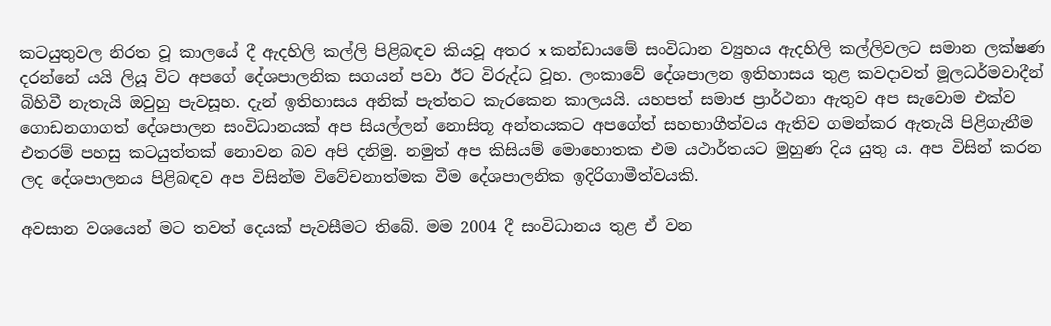කටයුතුවල නිරත වූ කාලයේ දී ඇදහිලි කල්ලි පිළිබඳව කියවූ අතර x කන්ඩායමේ සංවිධාන ව්‍යුහය ඇදහිලි කල්ලිවලට සමාන ලක්ෂණ දරන්නේ යයි ලියූ විට අපගේ දේශපාලනික සගයන් පවා ඊට විරුද්ධ වූහ. ලංකාවේ දේශපාලන ඉතිහාසය තුළ කවදාවත් මූලධර්මවාදීන් බිහිවී නැතැයි ඔවුහු පැවසූහ. දැන් ඉතිහාසය අනික් පැත්තට කැරකෙන කාලයයි. යහපත් සමාජ ප්‍රාර්ථනා ඇතුව අප සැවොම එක්ව ගොඩනගාගත් දේශපාලන සංවිධානයක් අප සියල්ලන් නොසිතූ අන්තයකට අපගේත් සහභාගීත්වය ඇතිව ගමන්කර ඇතැයි පිළිගැනීම එතරම් පහසු කටයුත්තක් නොවන බව අපි දනිමු. නමුත් අප කිසියම් මොහොතක එම යථාර්තයට මුහුණ දිය යුතු ය. අප විසින් කරන ලද දේශපාලනය පිළිබඳව අප විසින්ම විවේචනාත්මක වීම දේශපාලනික ඉදිරිගාමීත්වයකි.

අවසාන වශයෙන් මට තවත් දෙයක් පැවසීමට තිබේ. මම 2004 දී සංවිධානය තුළ ඒ වන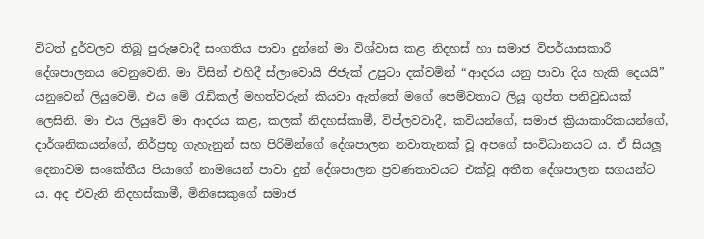විටත් දුර්වලව තිබූ පුරුෂවාදී සංගතිය පාවා දුන්නේ මා විශ්වාස කළ නිදහස් හා සමාජ විපර්යාසකාරී දේශපාලනය වෙනුවෙනි. මා විසින් එහිදී ස්ලාවොයි ජිජැක් උපුටා දක්වමින් “ආදරය යනු පාවා දිය හැකි දෙයයි” යනුවෙන් ලියුවෙමි. එය මේ රැඩිකල් මහත්වරුන් කියවා ඇත්තේ මගේ පෙම්වතාට ලියූ ගුප්ත පනිවුඩයක් ලෙසිනි. මා එය ලියුවේ මා ආදරය කළ, කලක් නිදහස්කාමී, විප්ලවවාදී, කවියන්ගේ, සමාජ ක්‍රියාකාරිකයන්ගේ, දාර්ශනිකයන්ගේ, නිර්ප්‍රභූ ගැහැනුන් සහ පිරිමින්ගේ දේශපාලන නවාතැනක් වූ අපගේ සංවිධානයට ය. ඒ සියලූ දෙනාවම සංකේතීය පියාගේ නාමයෙන් පාවා දුන් දේශපාලන ප්‍රවණතාවයට එක්වූ අතීත දේශපාලන සගයන්ට ය. අද එවැනි නිදහස්කාමී, මිනිසෙකුගේ සමාජ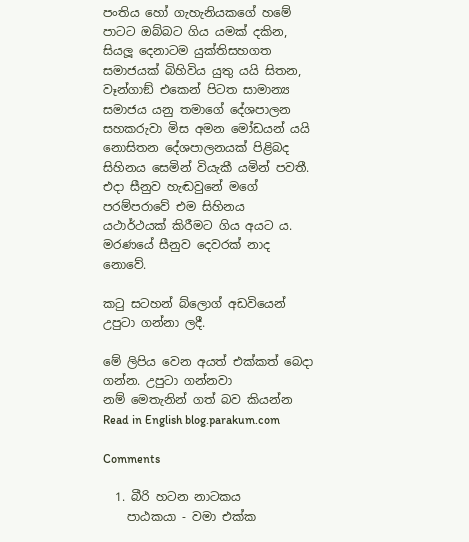පංතිය හෝ ගැහැනියකගේ හමේ පාටට ඔබ්බට ගිය යමක් දකින, සියලූ දෙනාටම යුක්තිසහගත සමාජයක් බිහිවිය යුතු යයි සිතන, වෑන්ගාඞ් එකෙන් පිටත සාමාන්‍ය සමාජය යනු තමාගේ දේශපාලන සහකරුවා මිස අමන මෝඩයන් යයි නොසිතන දේශපාලනයක් පිළිබද සිහිනය සෙමින් වියැකී යමින් පවතී. එදා සීනුව හැඬවුනේ මගේ පරම්පරාවේ එම සිහිනය යථාර්ථයක් කිරීමට ගිය අයට ය. මරණයේ සීනුව දෙවරක් නාද නොවේ.

කටු සටහන් බ්ලොග් අඩවියෙන් උපුටා ගන්නා ලදී.

මේ ලිපිය වෙන අයත් එක්කත් බෙදා ගන්න. උපුටා ගන්නවා නම් ‍මෙතැනින් ගත් බව කියන්න
Read in English blog.parakum.com

Comments

  1. බීරි හටන නාටකය
    පාඨකයා - වමා එක්ක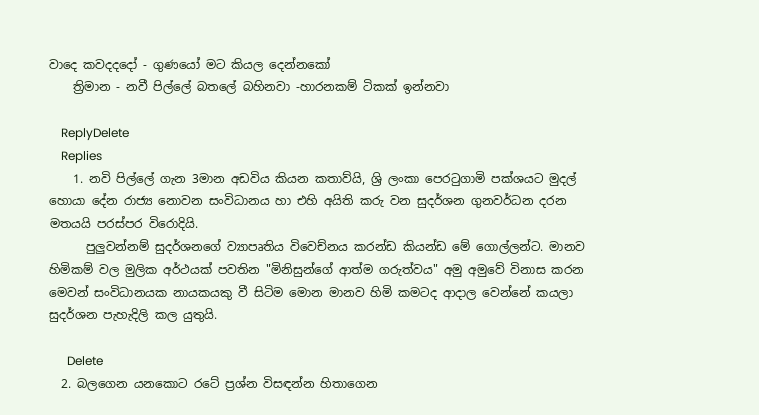වාදෙ කවදදදෝ - ගුණයෝ මට කියල දෙන්නකෝ
    ත්‍රිමාන - නවී පිල්ලේ බතලේ බහිනවා -හාරනකම් ටිකක් ඉන්නවා

    ReplyDelete
    Replies
    1. නවි පිල්ලේ ගැන 3මාන අඩවිය කියන කතාව්යි, ශ්‍රි ලංකා පෙරටුගාමි පක්ශයට මුදල් හොයා දේන රාජ්‍ය නොවන සංවිධානය හා එහි අයිති කරු වන සුදර්ශන ගුනවර්ධන දරන මතයයි පරස්පර විරොදියි.
      පුලුවන්නම් සුදර්ශනගේ ව්‍යාපෘතිය විවෙච්නය කරන්ඩ කියන්ඩ මේ ගොල්ලන්ට. මානව හිමිකම් වල මුලික අර්ථයක් පවතින "මිනිසුන්ගේ ආත්ම ගරුත්වය" අමු අමුවේ විනාස කරන මෙවන් සංවිධානයක නායකයකු වී සිටිම මොන මානව හිමි කමටද ආදාල වෙන්නේ කයලා සුදර්ශන පැහැදිලි කල යුතුයි.

      Delete
  2. බලගෙන යනකොට රටේ ප්‍රශ්න විසඳන්න හිතාගෙන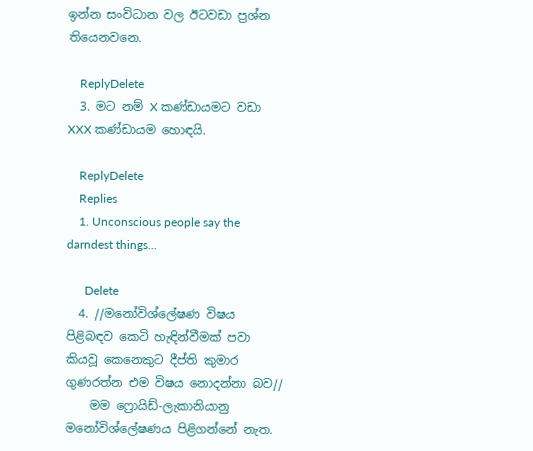ඉන්න සංවිධාන වල ඊටවඩා ප්‍රශ්න තියෙනවනෙ.

    ReplyDelete
  3. මට නම් X කණ්ඩායමට වඩා XXX කණ්ඩායම හොඳයි.

    ReplyDelete
    Replies
    1. Unconscious people say the darndest things...

      Delete
  4. //මනෝවිශ්ලේෂණ විෂය පිළිබඳව කෙටි හැඳින්වීමක් පවා කියවූ කෙනෙකුට දීප්ති කුමාර ගුණරත්න එම විෂය නොදන්නා බව//
    මම ෆ්‍රොයිඩ්-ලැකානියානු මනෝවිශ්ලේෂණය පිළිගන්නේ නැත.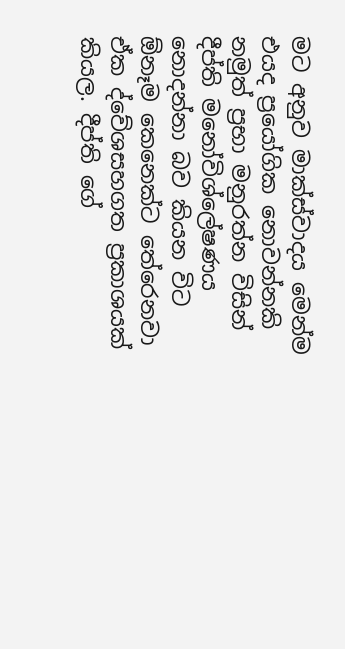මට අනුව මාක්ස්වාදය මෙන්ම එයද ප්‍රයෝගික නොවන්නකි නමුත් ප්‍රභා මනුරත්න විසින් දීප්ති මනෝවිශ්ලේෂණය නොදන්නා බව කියන විට ඕනෑම කෙනෙක්ට තේරෙනවා ඒක ද්වේශසහගත ප්‍රකාශයක් කියල. දීප්ති ගේ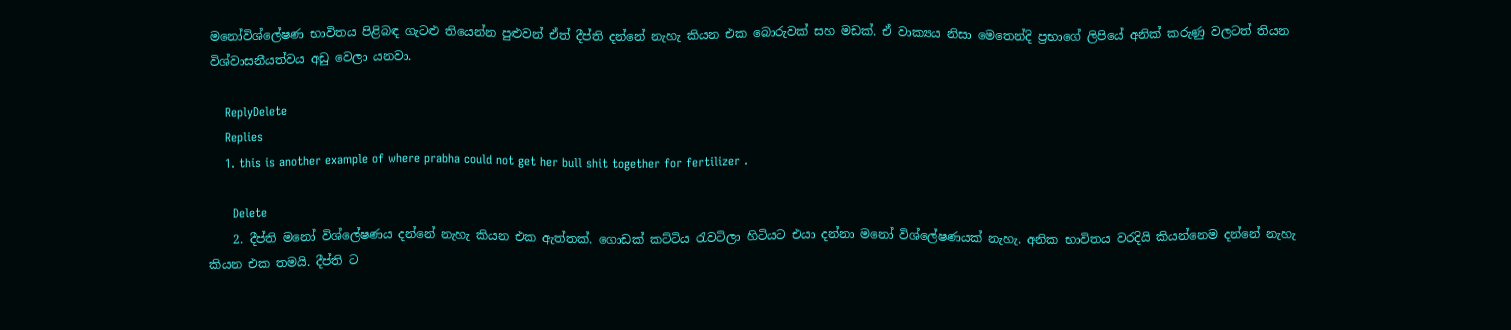මනෝවිශ්ලේෂණ භාවිතය පිළිබඳ ගැටළු තියෙන්න පුළුවන් ඒත් දීප්ති දන්නේ නැහැ කියන එක බොරුවක් සහ මඩක්. ඒ වාක්‍යය නිසා මෙතෙන්දි ප්‍රභාගේ ලිපියේ අනික් කරුණු වලටත් තියන විශ්වාසනීයත්වය අඩු වෙලා යනවා.

    ReplyDelete
    Replies
    1. this is another example of where prabha could not get her bull shit together for fertilizer .

      Delete
    2. දීප්ති මනෝ විශ්ලේෂණය දන්නේ නැහැ කියන එක ඇත්තක්. ගොඩක් කට්ටිය රැවටිලා හිටියට එයා දන්නා මනෝ විශ්ලේෂණයක් නැහැ. අනික භාවිතය වරදියි කියන්නෙම දන්නේ නැහැ කියන එක තමයි. දීප්ති ට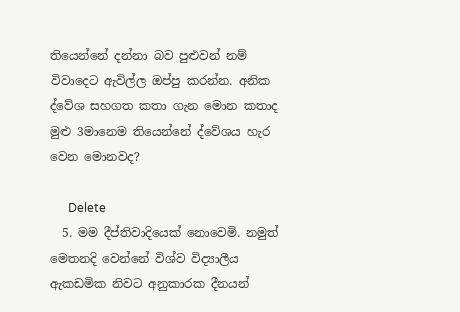තියෙන්නේ දන්නා බව පුළුවන් නම් විවාදෙට ඇවිල්ල ඔප්පු කරන්න. අනික ද්වේශ සහගත කතා ගැන මොන කතාද මුළු 3මානෙම තියෙන්නේ ද්වේශය හැර වෙන මොනවද?

      Delete
  5. මම දීප්තිවාදියෙක් නොවෙමි. නමුත් මෙතනදි වෙන්නේ විශ්ව විද්‍යාලීය ඇකඩමික නිවට අනුකාරක දීනයන්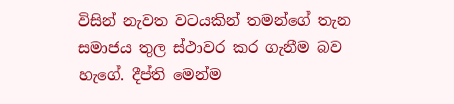විසින් නැවත වටයකින් තමන්ගේ තැන සමාජය තුල ස්ථාවර කර ගැනීම බව හැගේ. දීප්ති මෙන්ම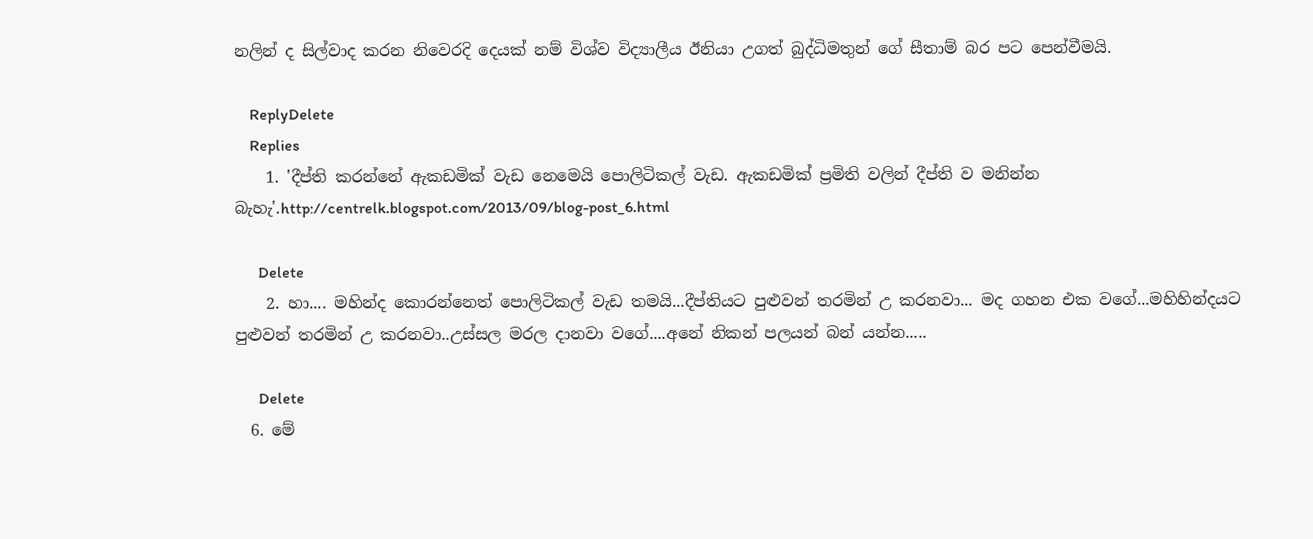නලින් ද සිල්වාද කරන නිවෙරදි දෙයක් නම් විශ්ව විද්‍යාලීය ඊනියා උගත් බුද්ධිමතුන් ගේ සීතාම් බර පට පෙන්වීමයි.

    ReplyDelete
    Replies
    1. 'දීප්ති කරන්නේ ඇකඩමික් වැඩ නෙමෙයි පොලිටිකල් වැඩ. ඇකඩමික් ප්‍රමිති වලින් දීප්ති ව මනින්න බැහැ'.http://centrelk.blogspot.com/2013/09/blog-post_6.html

      Delete
    2. හා.... මහින්ද කොරන්නෙත් පොලිටිකල් වැඩ තමයි...දීප්තියට පුළුවන් තරමින් උ කරනවා... මද ගහන එක වගේ...මහිහින්දයට පුළුවන් තරමින් උ කරනවා..උස්සල මරල දානවා වගේ....අනේ නිකන් පලයන් බන් යන්න.....

      Delete
  6. මේ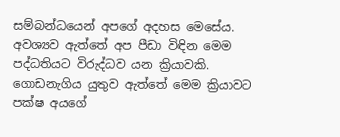සම්බන්ධයෙන් අපගේ අදහස මෙසේය. අවශ්‍යව ඇත්තේ අප පීඩා විඳින මෙම පද්ධතියට විරුද්ධව යන ක්‍රියාවකි. ගොඩනැගිය යුතුව ඇත්තේ මෙම ක්‍රියාවට පක්ෂ අයගේ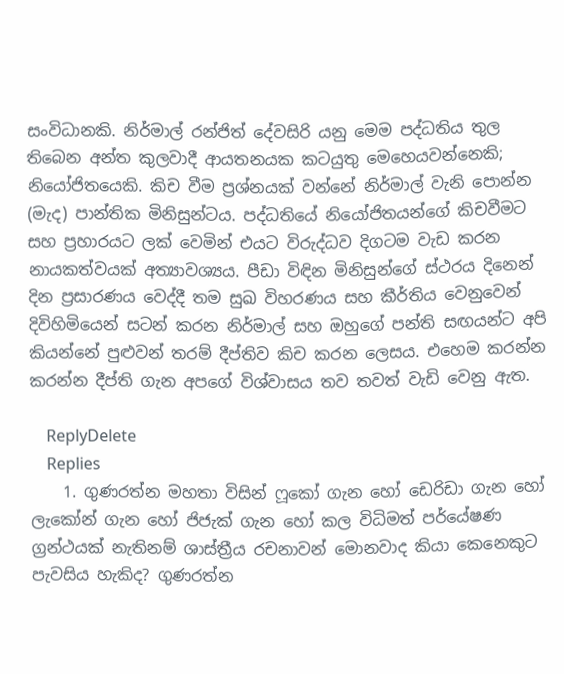සංවිධානකි. නිර්මාල් රන්ජිත් දේවසිරි යනු මෙම පද්ධතිය තුල තිබෙන අන්ත කුලවාදී ආයතනයක කටයුතු මෙහෙයවන්නෙකි; නියෝජිතයෙකි. කිච වීම ප්‍රශ්නයක් වන්නේ නිර්මාල් වැනි පොන්න (මැද) පාන්තික මිනිසුන්ටය. පද්ධතියේ නියෝජිතයන්ගේ කිචවීමට සහ ප්‍රහාරයට ලක් වෙමින් එයට විරුද්ධව දිගටම වැඩ කරන නායකත්වයක් අත්‍යාවශ්‍යය. පීඩා විඳින මිනිසුන්ගේ ස්ථරය දිනෙන් දින ප්‍රසාරණය වෙද්දී තම සුඛ විහරණය සහ කීර්තිය වෙනුවෙන් දිවිහිමියෙන් සටන් කරන නිර්මාල් සහ ඔහුගේ පන්ති සඟයන්ට අපි කියන්නේ පුළුවන් තරම් දීප්තිව කිච කරන ලෙසය. එහෙම කරන්න කරන්න දීප්ති ගැන අපගේ විශ්වාසය තව තවත් වැඩි වෙනු ඇත.

    ReplyDelete
    Replies
    1. ගුණරත්න මහතා විසින් ෆූකෝ ගැන හෝ ඩෙරිඩා ගැන හෝ ලැකෝන් ගැන හෝ ජිජැක් ගැන හෝ කල විධිමත් පර්යේෂණ ග්‍රන්ථයක් නැතිනම් ශාස්ත්‍රීය රචනාවන් මොනවාද කියා කෙනෙකුට පැවසිය හැකිද? ගුණරත්න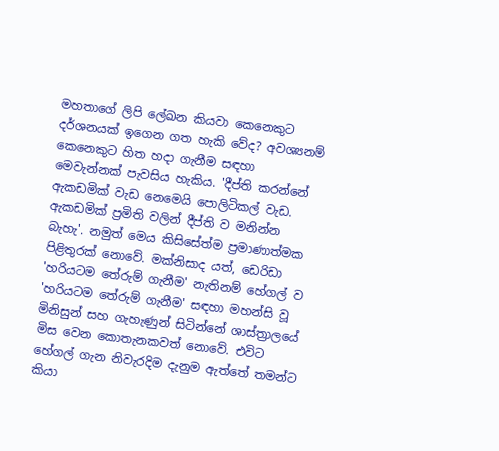මහතාගේ ලිපි ලේඛන කියවා කෙනෙකුට දර්ශනයක් ඉගෙන ගත හැකි වේද? අවශ්‍යනම් කෙනෙකුට හිත හදා ගැනීම සඳහා මෙවැන්නක් පැවසිය හැකිය. 'දීප්ති කරන්නේ ඇකඩමික් වැඩ නෙමෙයි පොලිටිකල් වැඩ. ඇකඩමික් ප්‍රමිති වලින් දීප්ති ව මනින්න බැහැ'. නමුත් මෙය කිසිසේත්ම ප්‍රමාණාත්මක පිළිතුරක් නොවේ. මක්නිසාද යත්, ඩෙරිඩා 'හරියටම තේරුම් ගැනීම' නැතිනම් හේගල් ව 'හරියටම තේරුම් ගැනීම' සඳහා මහන්සි වූ මිනිසුන් සහ ගැහැණුන් සිටින්නේ ශාස්ත්‍රාලයේ මිස වෙන කොතැනකවත් නොවේ. එවිට හේගල් ගැන නිවැරදිම දැනුම ඇත්තේ තමන්ට කියා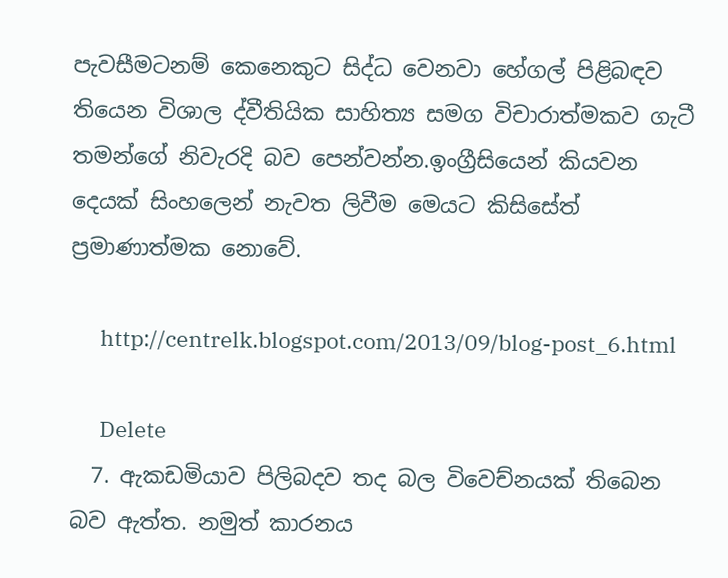පැවසීමටනම් කෙනෙකුට සිද්ධ වෙනවා හේගල් පිළිබඳව තියෙන විශාල ද්වීතියික සාහිත්‍ය සමග විචාරාත්මකව ගැටී තමන්ගේ නිවැරදි බව පෙන්වන්න.ඉංග්‍රීසියෙන් කියවන දෙයක් සිංහලෙන් නැවත ලිවීම මෙයට කිසිසේත් ප්‍රමාණාත්මක නොවේ.

      http://centrelk.blogspot.com/2013/09/blog-post_6.html

      Delete
  7. ඇකඩමියාව පිලිබදව තද බල විවෙච්නයක් තිබෙන බව ඇත්ත. නමුත් කාරනය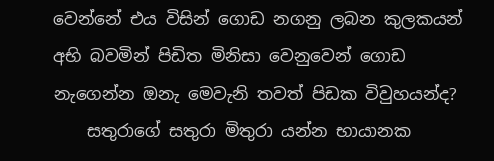වෙන්නේ එය විසින් ගොඩ නගනු ලබන කුලකයන් අභි බවමින් පිඩිත මිනිසා වෙනුවෙන් ගොඩ නැගෙන්න ඔනැ මෙවැනි තවත් පිඩක විවුහයන්ද?
    සතුරාගේ සතුරා මිතුරා යන්න භායානක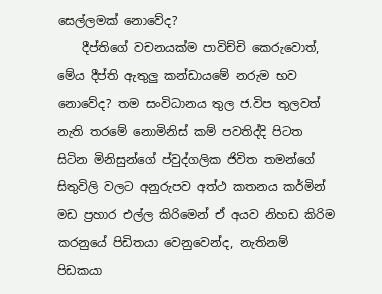සෙල්ලමක් නොවේද?
    දීප්තිගේ වචනයක්ම පාවිච්චි කෙරුවොත්, මේය දීප්ති ඇතුලු කන්ඩායමේ නරුම භව නොවේද? තම සංවිධානය තුල ජ.විප තුලවත් නැති තරමේ නොමිනිස් කම් පවතිද්දි පිටත සිටින මිනිසුන්ගේ ප්වුද්ගලික ජිවිත තමන්ගේ සිතුවිලි වලට අනුරුපව අත්ථ කතනය කර්මින් මඩ ප්‍රහාර එල්ල කිරිමෙන් ඒ අයව නිහඩ කිරිම කරනුයේ පිඩිතයා වෙනුවෙන්ද, නැතිනම් පිඩකයා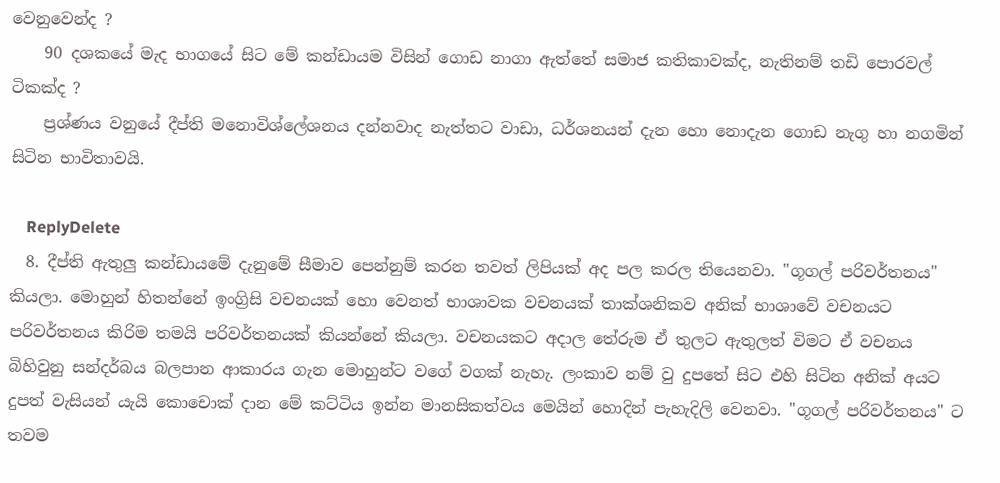වෙනුවෙන්ද ?
    90 දශකයේ මැද භාගයේ සිට මේ කන්ඩායම විසින් ගොඩ නාගා ඇත්තේ සමාජ කතිකාවක්ද, නැතිනම් තඩි පොරවල් ටිකක්ද ?
    ප්‍රශ්ණය වනුයේ දීප්ති මනොවිශ්ලේශනය දන්නවාද නැත්තට වාඩා, ධර්ශනයන් දැන හො නොදැන ගොඩ නැගු හා නගමින් සිටින භාවිතාවයි.

    ReplyDelete
  8. දීප්ති ඇතුලු කන්ඩායමේ දැනුමේ සීමාව පෙන්නුම් කරන තවත් ලිපියක් අද පල කරල තියෙනවා. "ගූගල් පරිවර්තනය" කියලා. මොහුන් හිතන්නේ ඉංග්‍රිසි වචනයක් හො වෙනත් භාශාවක වචනයක් තාක්ශනිකව අනික් භාශාවේ වචනයට පරිවර්තනය කිරිම තමයි පරිවර්තනයක් කියන්නේ කියලා. වචනයකට අදාල තේරුම ඒ තුලට ඇතුලත් විමට ඒ වචනය බිහිවුනු සන්දර්බය බලපාන ආකාරය ගැන මොහුන්ට වගේ වගක් නැහැ. ලංකාව නම් වු දුපතේ සිට එහි සිටින අනික් අයට දුපත් වැසියන් යැයි කොචොක් දාන මේ කට්ටිය ඉන්න මානසිකත්වය මෙයින් හොදින් පැහැදිලි වෙනවා. "ගූගල් පරිවර්තනය" ට තවම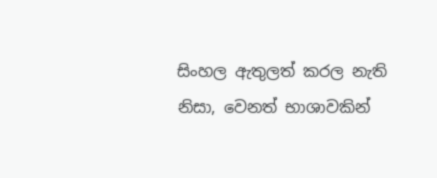සිංහල ඇතුලත් කරල නැති නිසා, වෙනත් භාශාවකින්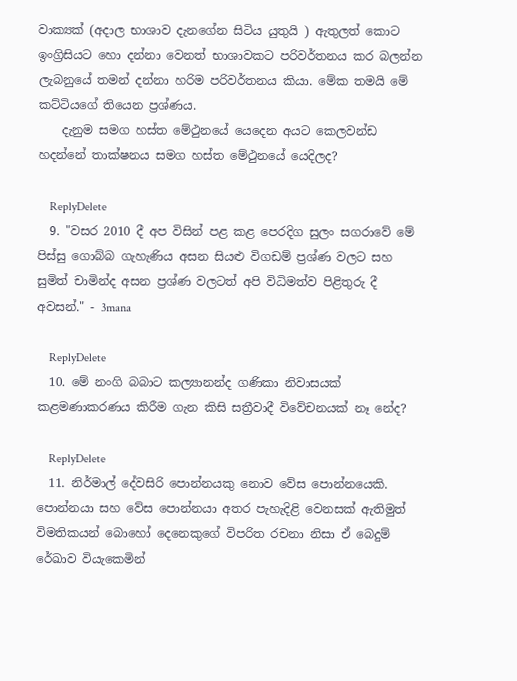වාක්‍යක් (අදාල භාශාව දැනගේන සිටිය යුතුයි ) ඇතුලත් කොට ඉංග්‍රිසියට හො දන්නා වෙනත් භාශාවකට පරිවර්තනය කර බලන්න ලැබනුයේ තමන් දන්නා හරිම පරිවර්තනය කියා. මේක තමයි මේ කට්ටියගේ තියෙන ප්‍රශ්ණය.
    දැනුම සමග හස්ත මේථුනයේ යෙදෙන අයට කෙලවන්ඩ හදන්නේ තාක්ෂනය සමග හස්ත මේථුනයේ යෙදිලද?

    ReplyDelete
  9. "වසර 2010 දී අප විසින් පළ කළ පෙරදිග සුලං සගරාවේ මේ පිස්සු ගොබ්බ ගැහැණිය අසන සියළු විගඩම් ප්‍රශ්ණ වලට සහ සුමිත් චාමින්ද අසන ප්‍රශ්ණ වලටත් අපි විධිමත්ව පිළිතුරු දී අවසන්." - 3mana

    ReplyDelete
  10. මේ නංගි බබාට කල්‍යානන්ද ගණිකා නිවාසයක් කළමණාකරණය කිරීම ගැන කිසි සත්‍රීවාදී විවේචනයක් නෑ නේද?

    ReplyDelete
  11. නිර්මාල් දේවසිරි පොන්නයකු නොව වේස පොන්නයෙකි. පොන්නයා සහ වේස පොන්නයා අතර පැහැදිළි වෙනසක් ඇතිමුත් විමතිකයන් බොහෝ දෙනෙකුගේ විපරිත රචනා නිසා ඒ බෙදුම් රේඛාව වියැකෙමින්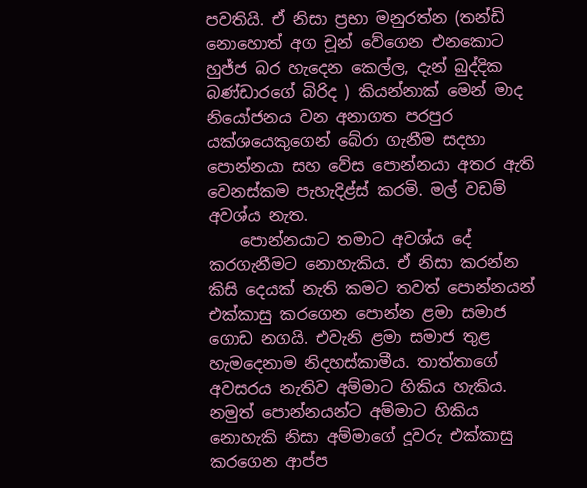පවතියි. ඒ නිසා ප්‍රභා මනුරත්න (තන්ඩි නොහොත් අග චූන් වේගෙන එනකොට හුජ්ජ බර හැදෙන කෙල්ල, දැන් බුද්දික බණ්ඩාරගේ බිරිද ) කියන්නාක් මෙන් මාද නියෝජනය වන අනාගත පරපුර යක්ශයෙකුගෙන් බේරා ගැනීම සදහා පොන්නයා සහ වේස පොන්නයා අතර ඇති වෙනස්කම පැහැදිළ්ස් කරමි. මල් වඩම් අවශ්ය නැත.
    පොන්නයාට තමාට අවශ්ය දේ කරගැනීමට නොහැකිය. ඒ නිසා කරන්න කිසි දෙයක් නැති කමට තවත් පොන්නයන් එක්කාසු කරගෙන පොන්න ළමා සමාජ ගොඩ නගයි. එවැනි ළමා සමාජ තුළ හැමදෙනාම නිදහස්කාමීය. තාත්තාගේ අවසරය නැතිව අම්මාට හිකිය හැකිය. නමුත් පොන්නයන්ට අම්මාට හිකිය නොහැකි නිසා අම්මාගේ දූවරු එක්කාසු කරගෙන ආප්ප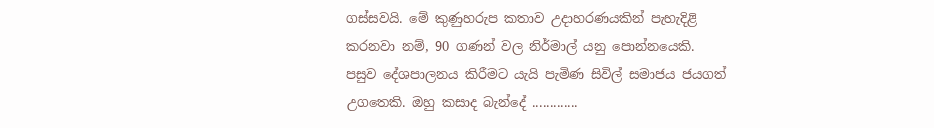ගස්සවයි. මේ කුණුහරුප කතාව උදාහරණයකින් පැහැදිළි කරනවා නම්, 90 ගණන් වල නිර්මාල් යනු පොන්නයෙකි. පසුව දේශපාලනය කිරීමට යැයි පැමිණ සිවිල් සමාජය ජයගත් උගතෙකි. ඔහු කසාද බැන්දේ .............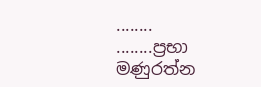........ ........ප්‍රභා මණුරත්න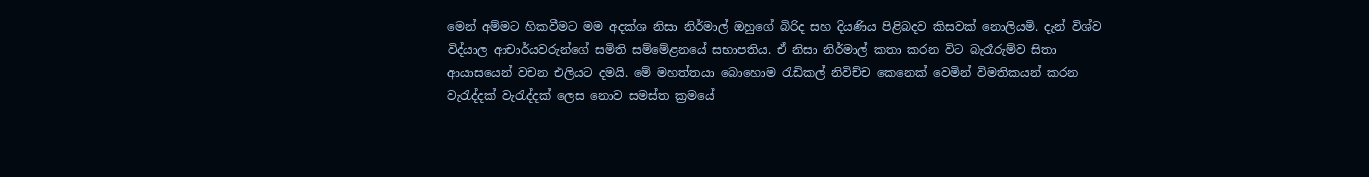මෙන් අම්මට හිකවීමට මම අදක්ශ නිසා නිර්මාල් ඔහුගේ බිරිද සහ දියණිය පිළිබදව කිසවක් නොලියමි. දැන් විශ්ව විද්යාල ආචාර්යවරුන්ගේ සමිති සම්මේළනයේ සභාපතිය. ඒ නිසා නිර්මාල් කතා කරන විට බැරෑරුම්ව සිතා ආයාසයෙන් වචන එලියට දමයි. මේ මහත්තයා බොහොම රැඩිකල් නිවිච්ච කෙනෙක් වෙමින් විමතිකයන් කරන වැරැද්දක් වැරැද්දක් ලෙස නොව සමස්ත ක්‍රමයේ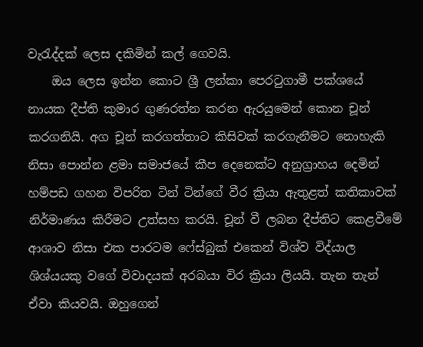වැරැද්දක් ලෙස දකිමින් කල් ගෙවයි.
    ඔය ලෙස ඉන්න කොට ශ්‍රී ලන්කා පෙරටුගාමී පක්ශයේ නායක දීප්ති කුමාර ගුණරත්න කරන ඇරයුමෙන් කොන චූන් කරගනියි. අග චූන් කරගත්තාට කිසිවක් කරගැනීමට නොහැකි නිසා පොන්න ළමා සමාජයේ කීප දෙනෙක්ට අනුග්‍රාහය දෙමින් හම්පඩ ගහන විපරිත ටින් ටින්ගේ වීර ක්‍රියා ඇතුළත් කතිකාවක් නිර්මාණය කිරීමට උත්සහ කරයි. චූන් වී ලබන දීප්තිට කෙළවීමේ ආශාව නිසා එක පාරටම ෆේස්බුක් එකෙන් විශ්ව විද්යාල ශිශ්යයකු වගේ විවාදයක් අරබයා විර ක්‍රියා ලියයි. තැන තැන් ඒවා කියවයි. ඔහුගෙන්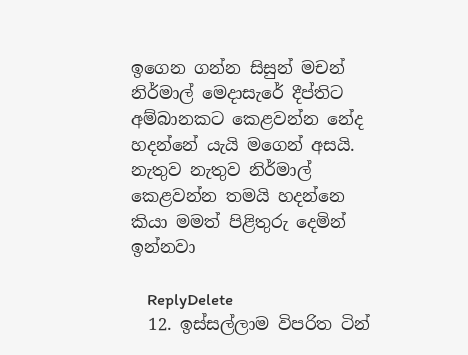ඉගෙන ගන්න සිසුන් මචන් නිර්මාල් මෙදාසැරේ දීප්තිට අම්බානකට කෙළවන්න නේද හදන්නේ යැයි මගෙන් අසයි. නැතුව නැතුව නිර්මාල් කෙළවන්න තමයි හදන්නෙ කියා මමත් පිළිතුරු දෙමින් ඉන්නවා

    ReplyDelete
  12. ඉස්සල්ලාම විපරිත ටින්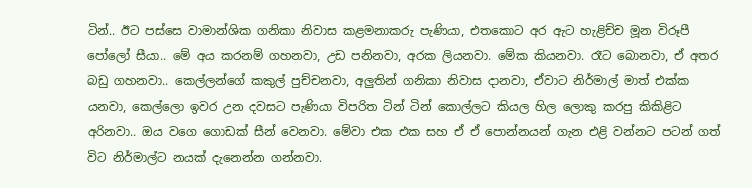ටින්.. ඊට පස්සෙ වාමාන්ශික ගනිකා නිවාස කළමනාකරු පැණියා, එතකොට අර ඇට හැළිච්ච මූන විරූපී පෝලෝ සීයා.. මේ අය කරනම් ගහනවා, උඩ පනිනවා, අරක ලියනවා. මේක කියනවා. රෑට බොනවා, ඒ අතර බඩු ගහනවා.. කෙල්ලන්ගේ කකුල් පුච්චනවා, අලුතින් ගනිකා නිවාස දානවා, ඒවාට නිර්මාල් මාත් එක්ක යනවා, කෙල්ලො ඉවර උන දවසට පැණියා විපරිත ටින් ටින් කොල්ලට කියල හිල ලොකු කරපු කිකිළිට අරිනවා.. ඔය වගෙ ගොඩක් සීන් වෙනවා. මේවා එක එක සහ ඒ ඒ පොන්නයන් ගැන එළි වන්නට පටන් ගත් විට නිර්මාල්ට නයක් දැනෙන්න ගන්නවා.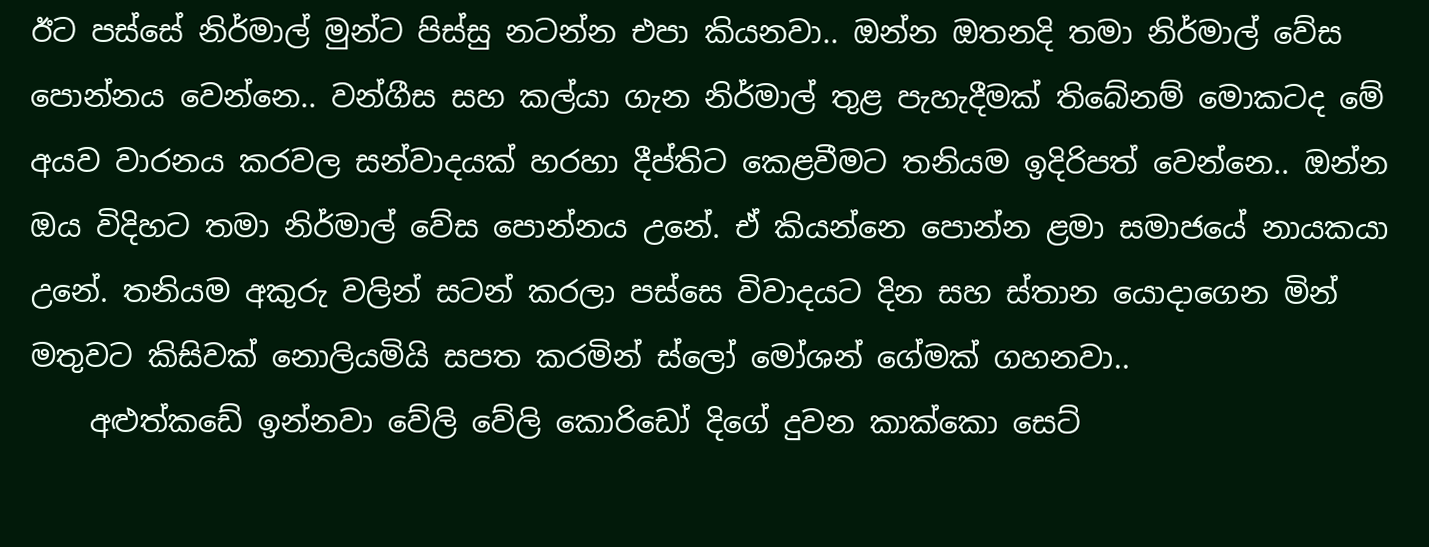ඊට පස්සේ නිර්මාල් මුන්ට පිස්සු නටන්න එපා කියනවා.. ඔන්න ඔතනදි තමා නිර්මාල් වේස පොන්නය වෙන්නෙ.. වන්ගීස සහ කල්යා ගැන නිර්මාල් තුළ පැහැදීමක් තිබේනම් මොකටද මේ අයව වාරනය කරවල සන්වාදයක් හරහා දීප්තිට කෙළවීමට තනියම ඉදිරිපත් වෙන්නෙ.. ඔන්න ඔය විදිහට තමා නිර්මාල් වේස පොන්නය උනේ. ඒ කියන්නෙ පොන්න ළමා සමාජයේ නායකයා උනේ. තනියම අකුරු වලින් සටන් කරලා පස්සෙ විවාදයට දින සහ ස්තාන යොදාගෙන මින් මතුවට කිසිවක් නොලියමියි සපත කරමින් ස්ලෝ මෝශන් ගේමක් ගහනවා..
    අළුත්කඩේ ඉන්නවා වේලි වේලි කොරිඩෝ දිගේ දුවන කාක්කො සෙට්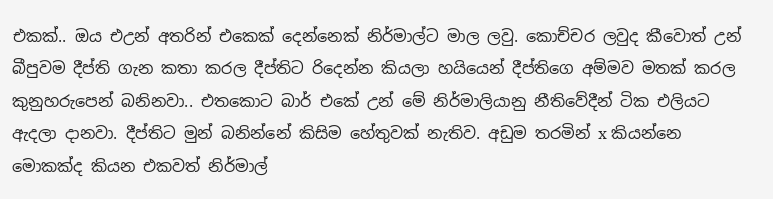එකක්.. ඔය එඋන් අතරින් එකෙක් දෙන්නෙක් නිර්මාල්ට මාල ලවු. කොච්චර ලවුද කීවොත් උන් බීපුවම දීප්ති ගැන කතා කරල දීප්තිට රිදෙන්න කියලා හයියෙන් දීප්තිගෙ අම්මව මතක් කරල කුනුහරුපෙන් බනිනවා.. එතකොට බාර් එකේ උන් මේ නිර්මාලියානු නීතිවේදීන් ටික එලියට ඇදලා දානවා. දීප්තිට මුන් බනින්නේ කිසිම හේතුවක් නැතිව. අඩුම තරමින් x කියන්නෙ මොකක්ද කියන එකවත් නිර්මාල්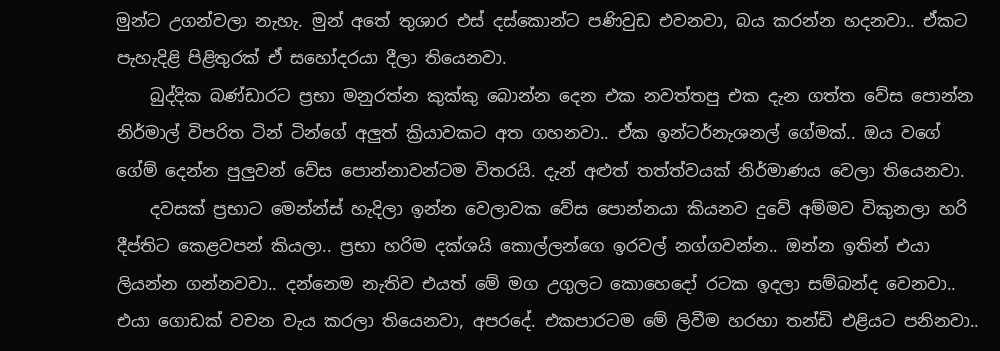මුන්ට උගන්වලා නැහැ. මුන් අතේ තුශාර එස් දස්කොන්ට පණිවුඩ එවනවා, බය කරන්න හදනවා.. ඒකට පැහැදිළි පිළිතුරක් ඒ සහෝදරයා දීලා තියෙනවා.
    බුද්දික බණ්ඩාරට ප්‍රභා මනුරත්න කුක්කු බොන්න දෙන එක නවත්තපු එක දැන ගත්ත වේස පොන්න නිර්මාල් විපරිත ටින් ටින්ගේ අලුත් ක්‍රියාවකට අත ගහනවා.. ඒක ඉන්ටර්නැශනල් ගේමක්.. ඔය වගේ ගේම් දෙන්න පුලුවන් වේස පොන්නාවන්ටම විතරයි. දැන් අළුත් තත්ත්වයක් නිර්මාණය වෙලා තියෙනවා.
    දවසක් ප්‍රභාට මෙන්න්ස් හැදිලා ඉන්න වෙලාවක වේස පොන්නයා කියනව දුවේ අම්මව විකුනලා හරි දීප්තිට කෙළවපන් කියලා.. ප්‍රභා හරිම දක්ශයි කොල්ලන්ගෙ ඉරවල් නග්ගවන්න.. ඔන්න ඉතින් එයා ලියන්න ගන්නවවා.. දන්නෙම නැතිව එයත් මේ මග උගුලට කොහෙදෝ රටක ඉදලා සම්බන්ද වෙනවා.. එයා ගොඩක් වචන වැය කරලා තියෙනවා, අපරදේ. එකපාරටම මේ ලිවීම හරහා තන්ඩි එළියට පනිනවා..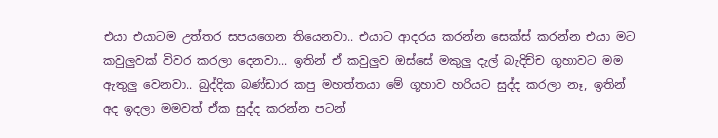එයා එයාටම උත්තර සපයගෙන තියෙනවා.. එයාට ආදරය කරන්න සෙක්ස් කරන්න එයා මට කවුලුවක් විවර කරලා දෙනවා... ඉතින් ඒ කවුලුව ඔස්සේ මකුලු දැල් බැදිච්ච ගූහාවට මම ඇතුලු වෙනවා.. බුද්දික බණ්ඩාර කපු මහත්තයා මේ ගූහාව හරියට සුද්ද කරලා නෑ, ඉතින් අද ඉදලා මමවත් ඒක සුද්ද කරන්න පටන්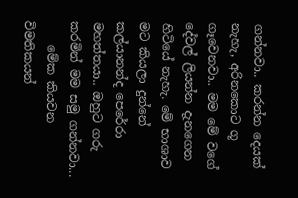ගන්නවා.. කරන්න දෙයක් නැහැ, අරිනකොට ගූ ගෑවෙනවා.. මම මේ වගේ දේවල් ලියන්න දැනගෙන හිටියේ නැහැ. මේ භාශාව මට කියලා දුන්නේ කල්යානන්ද පෙරේරා මහත්තයා.. ඔහුට ගරු කරමින් මම සමු ගන්නවා...
    මේක කියවන විමතිකයන්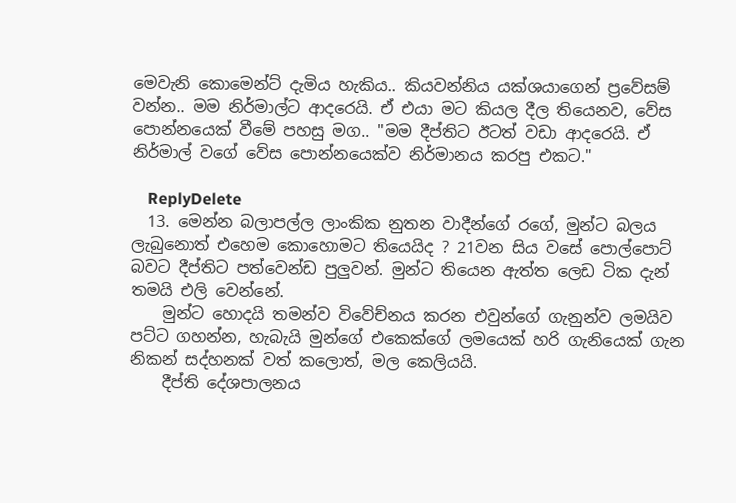මෙවැනි කොමෙන්ට් දැමිය හැකිය.. කියවන්නිය යක්ශයාගෙන් ප්‍රවේසම් වන්න.. මම නිර්මාල්ට ආදරෙයි. ඒ එයා මට කියල දීල තියෙනව, වේස පොන්නයෙක් වීමේ පහසු මග.. "මම දීප්තිට ඊටත් වඩා ආදරෙයි. ඒ නිර්මාල් වගේ වේස පොන්නයෙක්ව නිර්මානය කරපු එකට."

    ReplyDelete
  13. මෙන්න බලාපල්ල ලාංකික නුතන වාදීන්ගේ රගේ, මුන්ට බලය ලැබුනොත් එහෙම කොහොමට තියෙයිද ? 21වන සිය වසේ පොල්පොට් බවට දීප්තිට පත්වෙන්ඩ පුලුවන්. මුන්ට තියෙන ඇත්ත ලෙඩ ටික දැන් තමයි එලි වෙන්නේ.
    මුන්ට හොදයි තමන්ව විවේච්නය කරන එවුන්ගේ ගැනුන්ව ලමයිව පට්ට ගහන්න, හැබැයි මුන්ගේ එකෙක්ගේ ලමයෙක් හරි ගැනියෙක් ගැන නිකන් සද්හනක් වත් කලොත්, මල කෙලියයි.
    දීප්ති දේශපාලනය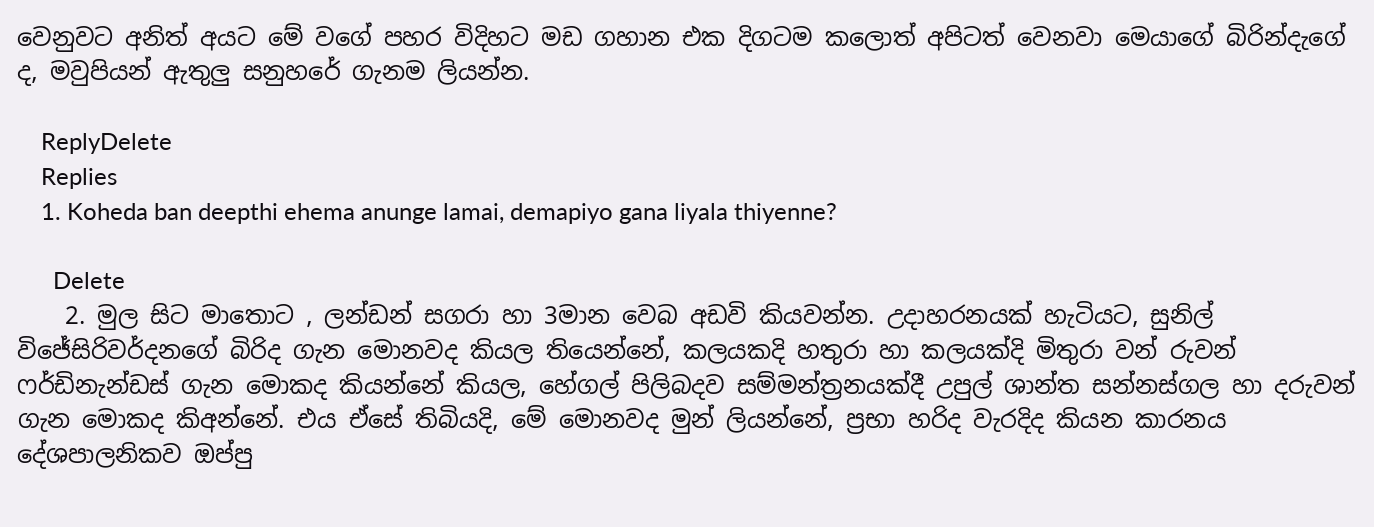වෙනුවට අනිත් අයට මේ වගේ පහර විදිහට මඩ ගහාන එක දිගටම කලොත් අපිටත් වෙනවා මෙයාගේ බිරින්දැගේ ද, මවුපියන් ඇතුලු සනුහරේ ගැනම ලියන්න.

    ReplyDelete
    Replies
    1. Koheda ban deepthi ehema anunge lamai, demapiyo gana liyala thiyenne?

      Delete
    2. මුල සිට මාතොට , ලන්ඩන් සගරා හා 3මාන වෙබ අඩවි කියවන්න. උදාහරනයක් හැටියට, සුනිල් විජේසිරිවර්දනගේ බිරිද ගැන මොනවද කියල තියෙන්නේ, කලයකදි හතුරා හා කලයක්දි මිතුරා වන් රුවන් ෆර්ඩිනැන්ඩස් ගැන මොකද කියන්නේ කියල, හේගල් පිලිබදව සම්මන්ත්‍රනයක්දී උපුල් ශාන්ත සන්නස්ගල හා දරුවන් ගැන මොකද කිඅන්නේ. එය ඒසේ තිබියදි, මේ මොනවද මුන් ලියන්නේ, ප්‍රභා හරිද වැරදිද කියන කාරනය දේශපාලනිකව ඔප්පු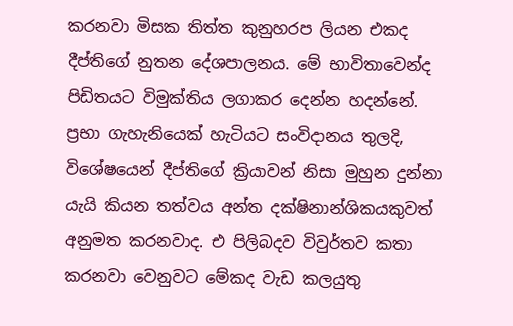කරනවා මිසක තිත්ත කුනුහරප ලියන එකද දීප්තිගේ නුතන දේශපාලනය. මේ භාවිතාවෙන්ද පිඩිතයට විමුක්තිය ලගාකර දෙන්න හදන්නේ. ප්‍රභා ගැහැනියෙක් හැටියට සංවිදානය තුලදි, විශේෂයෙන් දීප්තිගේ ක්‍රියාවන් නිසා මුහුන දුන්නා යැයි කියන තත්වය අන්ත දක්ෂිනාන්ශිකයකුවත් අනුමත කරනවාද. එ පිලිබදව විවුර්තව කතා කරනවා වෙනුවට මේකද වැඩ කලයුතු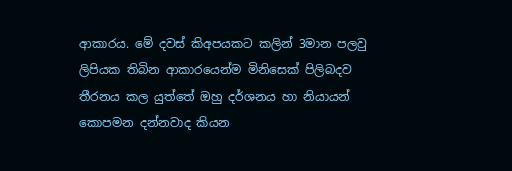ආකාරය. මේ දවස් කිඅපයකට කලින් 3මාන පලවු ලිපියක තිබින ආකාරයෙන්ම මිනිසෙක් පිලිබදව තීරනය කල යුත්තේ ඔහු දර්ශනය හා නියායන් කොපමන දන්නවාද කියන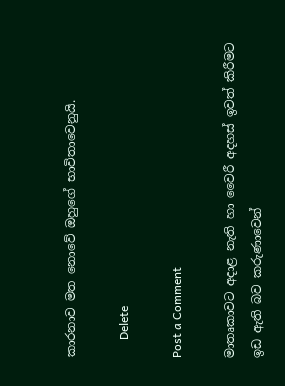කාරනාව මත නොවේ ඔහුගේ භාවිතාවෙනුයි.

      Delete

Post a Comment

මාතෘකාවට අදාළ නැති හා වෛරී අදහස් ඉවත් කිරීමට ඉඩ ඇති බව කරුණාවෙන්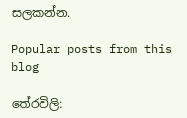සලකන්න.

Popular posts from this blog

තේරවිලි: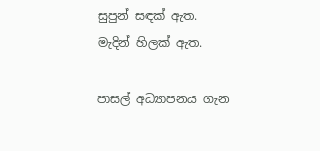සුපුන් සඳක් ඇත. මැදින් හිලක් ඇත.

පාසල් අධ්‍යාපනය ගැන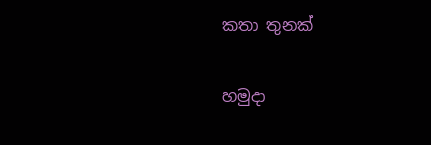කතා තුනක්

හමුදා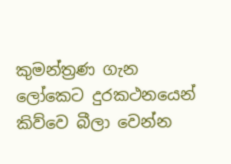කුමන්ත්‍රණ ගැන ලෝකෙට දුරකථනයෙන් කිව්වෙ බීලා වෙන්න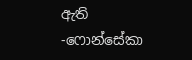ඇති -ෆොන්සේකා